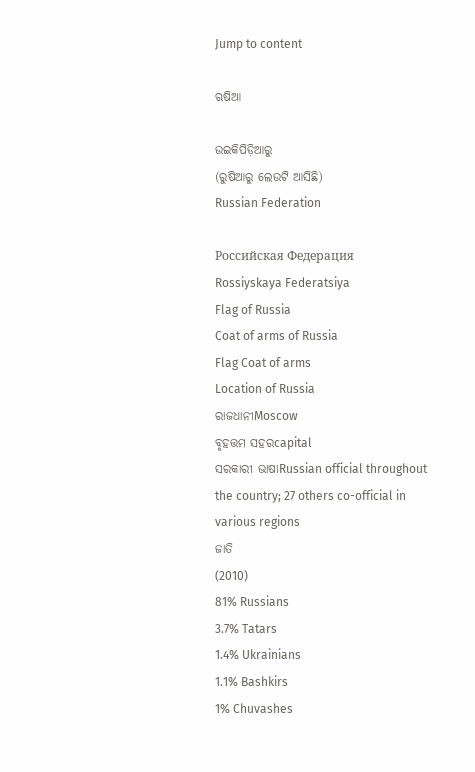Jump to content

ଋଷିଆ

ଉଇକିପିଡ଼ିଆ‌ରୁ
(ରୁଷିଆରୁ ଲେଉଟି ଆସିଛି)
Russian Federation

Российская Федерация
Rossiyskaya Federatsiya
Flag of Russia
Coat of arms of Russia
Flag Coat of arms
Location of Russia
ରାଜଧାନୀMoscow
ବୃହତ୍ତମ ସହରcapital
ସରକାରୀ ଭାଷାRussian official throughout the country; 27 others co-official in various regions
ଜାତି
(2010)
81% Russians
3.7% Tatars
1.4% Ukrainians
1.1% Bashkirs
1% Chuvashes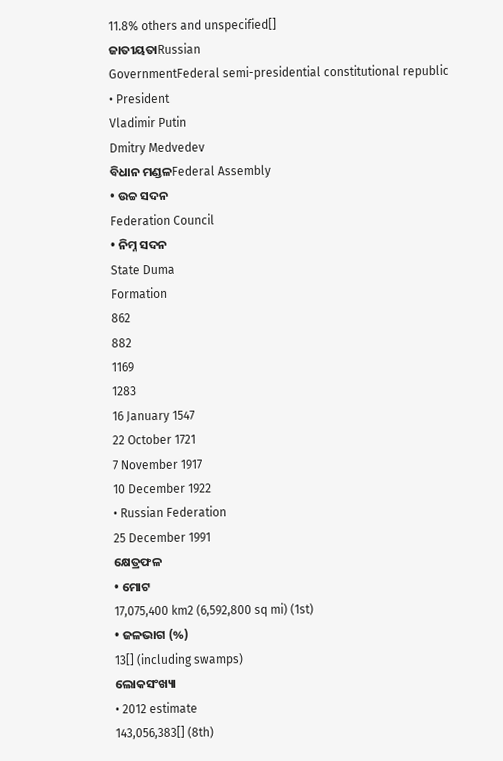11.8% others and unspecified[]
ଜାତୀୟତାRussian
GovernmentFederal semi-presidential constitutional republic
• President
Vladimir Putin
Dmitry Medvedev
ବିଧାନ ମଣ୍ଡଳFederal Assembly
• ଉଚ୍ଚ ସଦନ
Federation Council
• ନିମ୍ନ ସଦନ
State Duma
Formation
862
882
1169
1283
16 January 1547
22 October 1721
7 November 1917
10 December 1922
• Russian Federation
25 December 1991
କ୍ଷେତ୍ରଫଳ
• ମୋଟ
17,075,400 km2 (6,592,800 sq mi) (1st)
• ଜଳଭାଗ (%)
13[] (including swamps)
ଲୋକସଂଖ୍ୟା
• 2012 estimate
143,056,383[] (8th)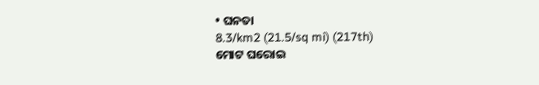• ଘନତା
8.3/km2 (21.5/sq mi) (217th)
ମୋଟ ଘରୋଇ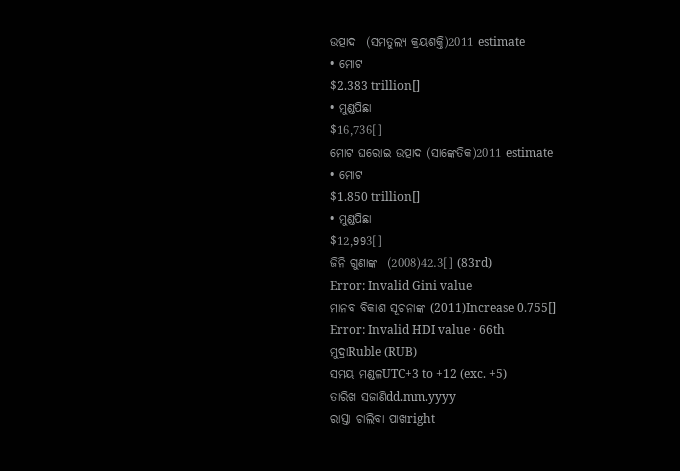ଉତ୍ପାଦ  (ସମତୁଲ୍ୟ କ୍ରୟଶକ୍ତି)2011 estimate
• ମୋଟ
$2.383 trillion[]
• ମୁଣ୍ଡପିଛା
$16,736[]
ମୋଟ ଘରୋଇ ଉତ୍ପାଦ (ସାଙ୍କେତିକ)2011 estimate
• ମୋଟ
$1.850 trillion[]
• ମୁଣ୍ଡପିଛା
$12,993[]
ଜିନି ଗୁଣାଙ୍କ  (2008)42.3[] (83rd)
Error: Invalid Gini value
ମାନବ ବିକାଶ ସୂଚନାଙ୍କ (2011)Increase 0.755[]
Error: Invalid HDI value · 66th
ମୁଦ୍ରାRuble (RUB)
ସମୟ ମଣ୍ଡଳUTC+3 to +12 (exc. +5)
ତାରିଖ ସଜାଣିdd.mm.yyyy
ରାସ୍ତା ଚାଲିବା ପାଖright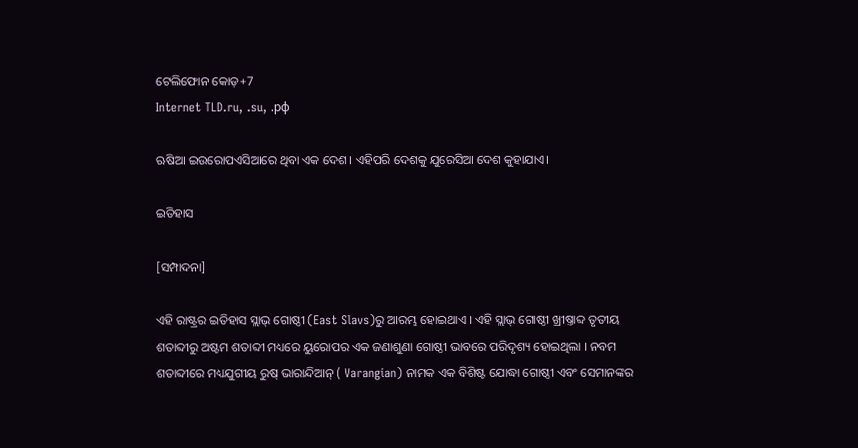ଟେଲିଫୋନ କୋଡ଼+7
Internet TLD.ru, .su, .рф

ଋଷିଆ ଇଉରୋପଏସିଆରେ ଥିବା ଏକ ଦେଶ। ଏହିପରି ଦେଶକୁ ଯୁରେସିଆ ଦେଶ କୁହାଯାଏ।

ଇତିହାସ

[ସମ୍ପାଦନା]

ଏହି ରାଷ୍ଟ୍ରର ଇତିହାସ ସ୍ଲାଭ୍ ଗୋଷ୍ଠୀ (East Slavs)ରୁ ଆରମ୍ଭ ହୋଇଥାଏ । ଏହି ସ୍ଲାଭ୍ ଗୋଷ୍ଠୀ ଖ୍ରୀଷ୍ତାବ୍ଦ ତୃତୀୟ ଶତାବ୍ଦୀରୁ ଅଷ୍ଟମ ଶତାବ୍ଦୀ ମଧ୍ୟରେ ୟୁରୋପର ଏକ ଜଣାଶୁଣା ଗୋଷ୍ଠୀ ଭାବରେ ପରିଦୃଶ୍ୟ ହୋଇଥିଲା । ନବମ ଶତାବ୍ଦୀରେ ମଧ୍ୟଯୁଗୀୟ ରୁଷ୍ ଭାରାନ୍ଦିଆନ୍ ( Varangian) ନାମକ ଏକ ବିଶିଷ୍ଟ ଯୋଦ୍ଧା ଗୋଷ୍ଠୀ ଏବଂ ସେମାନଙ୍କର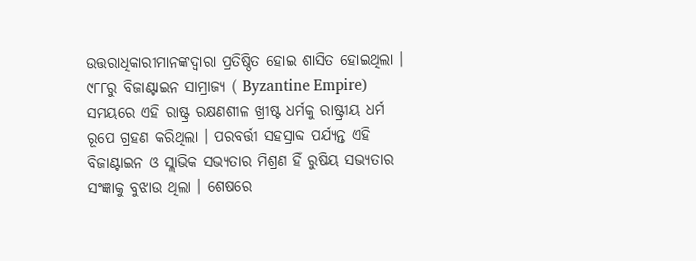ଉତ୍ତରାଧିକାରୀମାନଙ୍କଦ୍ୱାରା ପ୍ରତିଷ୍ଠିତ ହୋଇ ଶାସିତ ହୋଇଥିଲା । ୯୮୮ରୁ ବିଜାଣ୍ଟାଇନ ସାମ୍ରାଜ୍ୟ ( Byzantine Empire) ସମୟରେ ଏହି ରାଷ୍ଟ୍ର ରକ୍ଷଣଶୀଳ ଖ୍ରୀଷ୍ଟ ଧର୍ମକୁ ରାଷ୍ଟ୍ରୀୟ ଧର୍ମ ରୂପେ ଗ୍ରହଣ କରିଥିଲା । ପରବର୍ତ୍ତୀ ସହସ୍ରାବ୍ଦ ପର୍ଯ୍ୟନ୍ତ ଏହି ବିଜାଣ୍ଟାଇନ ଓ ସ୍ଲାଭିକ ସଭ୍ୟତାର ମିଶ୍ରଣ ହିଁ ରୁଷିୟ ସଭ୍ୟତାର ସଂଜ୍ଞାକୁ ବୁଝାଉ ଥିଲା । ଶେଷରେ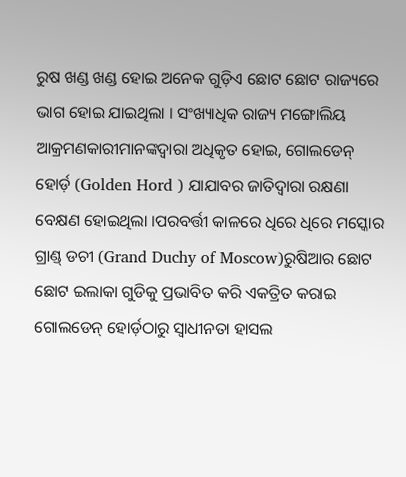ରୁଷ ଖଣ୍ଡ ଖଣ୍ଡ ହୋଇ ଅନେକ ଗୁଡ଼ିଏ ଛୋଟ ଛୋଟ ରାଜ୍ୟରେ ଭାଗ ହୋଇ ଯାଇଥିଲା । ସଂଖ୍ୟାଧିକ ରାଜ୍ୟ ମଙ୍ଗୋଲିୟ ଆକ୍ରମଣକାରୀମାନଙ୍କଦ୍ୱାରା ଅଧିକୃତ ହୋଇ, ଗୋଲଡେନ୍ ହୋର୍ଡ଼ (Golden Hord ) ଯାଯାବର ଜାତିଦ୍ୱାରା ରକ୍ଷଣା ବେକ୍ଷଣ ହୋଇଥିଲା ।ପରବର୍ତ୍ତୀ କାଳରେ ଧିରେ ଧିରେ ମସ୍କୋର ଗ୍ରାଣ୍ଡ୍ ଡଚୀ (Grand Duchy of Moscow)ରୁଷିଆର ଛୋଟ ଛୋଟ ଇଲାକା ଗୁଡିକୁ ପ୍ରଭାବିତ କରି ଏକତ୍ରିତ କରାଇ ଗୋଲଡେନ୍ ହୋର୍ଡ଼ଠାରୁ ସ୍ୱାଧୀନତା ହାସଲ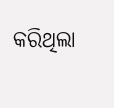କରିଥିଲା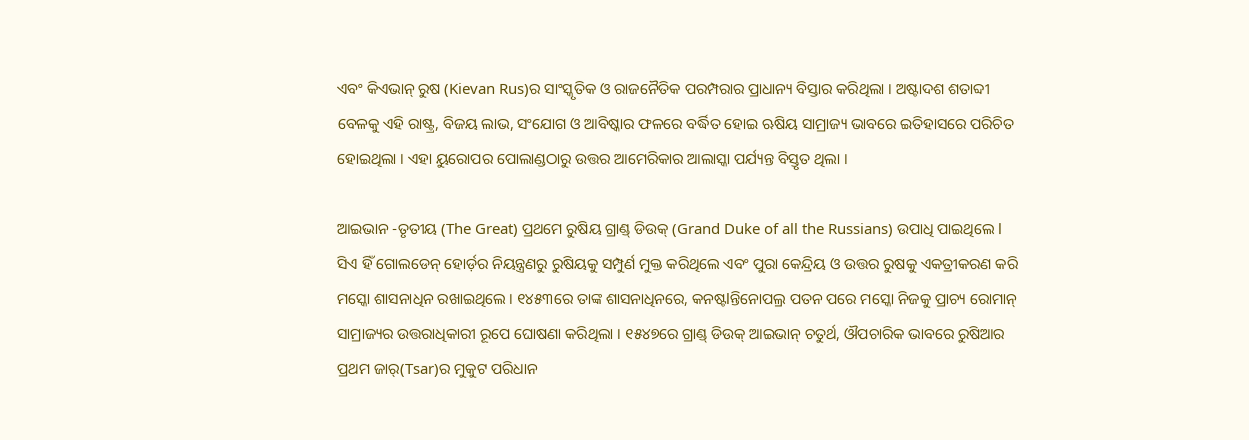ଏବଂ କିଏଭାନ୍ ରୁଷ (Kievan Rus)ର ସାଂସ୍କୃତିକ ଓ ରାଜନୈତିକ ପରମ୍ପରାର ପ୍ରାଧାନ୍ୟ ବିସ୍ତାର କରିଥିଲା । ଅଷ୍ଟାଦଶ ଶତାବ୍ଦୀ ବେଳକୁ ଏହି ରାଷ୍ଟ୍ର, ବିଜୟ ଲାଭ, ସଂଯୋଗ ଓ ଆବିଷ୍କାର ଫଳରେ ବର୍ଦ୍ଧିତ ହୋଇ ଋଷିୟ ସାମ୍ରାଜ୍ୟ ଭାବରେ ଇତିହାସରେ ପରିଚିତ ହୋଇଥିଲା । ଏହା ୟୁରୋପର ପୋଲାଣ୍ଡଠାରୁ ଉତ୍ତର ଆମେରିକାର ଆଲାସ୍କା ପର୍ଯ୍ୟନ୍ତ ବିସ୍ତୃତ ଥିଲା ।

ଆଇଭାନ -ତୃତୀୟ (The Great) ପ୍ରଥମେ ରୁଷିୟ ଗ୍ରାଣ୍ଡ୍ ଡିଉକ୍ (Grand Duke of all the Russians) ଉପାଧି ପାଇଥିଲେ l ସିଏ ହିଁ ଗୋଲଡେନ୍ ହୋର୍ଡ଼ର ନିୟନ୍ତ୍ରଣରୁ ରୁଷିୟକୁ ସମ୍ପୁର୍ଣ ମୁକ୍ତ କରିଥିଲେ ଏବଂ ପୁରା କେନ୍ଦ୍ରିୟ ଓ ଉତ୍ତର ରୁଷକୁ ଏକତ୍ରୀକରଣ କରି ମସ୍କୋ ଶାସନାଧିନ ରଖାଇଥିଲେ । ୧୪୫୩ରେ ତାଙ୍କ ଶାସନାଧିନରେ, କନଷ୍ଟlନ୍ତିନୋପଲ୍ର ପତନ ପରେ ମସ୍କୋ ନିଜକୁ ପ୍ରାଚ୍ୟ ରୋମାନ୍ ସାମ୍ରାଜ୍ୟର ଉତ୍ତରାଧିକାରୀ ରୂପେ ଘୋଷଣା କରିଥିଲା । ୧୫୪୭ରେ ଗ୍ରାଣ୍ଡ୍ ଡିଉକ୍ ଆଇଭାନ୍ ଚତୁର୍ଥ, ଔପଚାରିକ ଭାବରେ ରୁଷିଆର ପ୍ରଥମ ଜାର୍(Tsar)ର ମୁକୁଟ ପରିଧାନ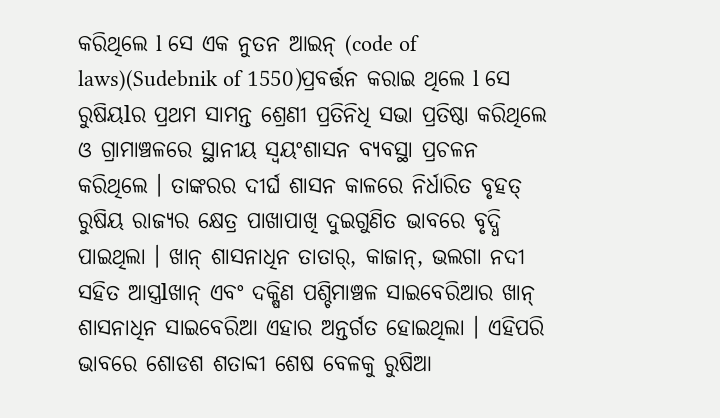କରିଥିଲେ l ସେ ଏକ ନୁତନ ଆଇନ୍ (code of laws)(Sudebnik of 1550)ପ୍ରବର୍ତ୍ତନ କରାଇ ଥିଲେ l ସେ ରୁଷିୟlର ପ୍ରଥମ ସାମନ୍ତ ଶ୍ରେଣୀ ପ୍ରତିନିଧି ସଭା ପ୍ରତିଷ୍ଠା କରିଥିଲେ ଓ ଗ୍ରାମାଞ୍ଚଳରେ ସ୍ଥାନୀୟ ସ୍ୱୟଂଶାସନ ବ୍ୟବସ୍ଥା ପ୍ରଚଳନ କରିଥିଲେ । ତାଙ୍କରର ଦୀର୍ଘ ଶାସନ କାଳରେ ନିର୍ଧାରିତ ବୃହତ୍ ରୁଷିୟ ରାଜ୍ୟର କ୍ଷେତ୍ର ପାଖାପାଖି ଦୁଇଗୁଣିତ ଭାବରେ ବୃଦ୍ଧି ପାଇଥିଲା । ଖାନ୍ ଶାସନାଧିନ ତାତାର୍, କାଜାନ୍, ଭଲଗା ନଦୀ ସହିତ ଆସ୍ତ୍ରlଖାନ୍ ଏବଂ ଦକ୍ଷିଣ ପଶ୍ଚିମାଞ୍ଚଳ ସାଇବେରିଆର ଖାନ୍ ଶାସନାଧିନ ସାଇବେରିଆ ଏହାର ଅନ୍ତର୍ଗତ ହୋଇଥିଲା । ଏହିପରି ଭାବରେ ଶୋଡଶ ଶତାବ୍ଦୀ ଶେଷ ବେଳକୁ ରୁଷିଆ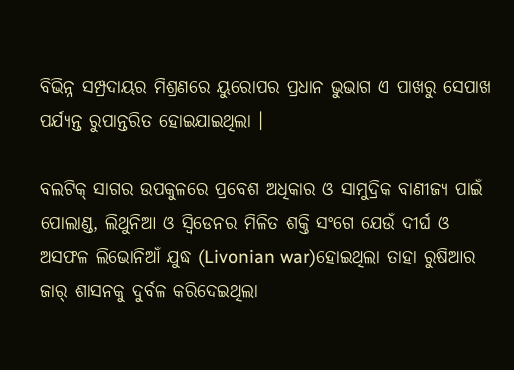ବିଭିନ୍ନ ସମ୍ପ୍ରଦାୟର ମିଶ୍ରଣରେ ୟୁରୋପର ପ୍ରଧାନ ଭୁଭାଗ ଏ ପାଖରୁ ସେପାଖ ପର୍ଯ୍ୟନ୍ତ ରୁପାନ୍ତରିତ ହୋଇଯାଇଥିଲା ।

ବଲଟିକ୍ ସାଗର ଉପକୁଳରେ ପ୍ରବେଶ ଅଧିକାର ଓ ସାମୁଦ୍ରିକ ବାଣୀଜ୍ୟ ପାଇଁ ପୋଲାଣ୍ଡ, ଲିଥୁନିଆ ଓ ସ୍ୱିଡେନର ମିଳିତ ଶକ୍ତି ସଂଗେ ଯେଉଁ ଦୀର୍ଘ ଓ ଅସଫଳ ଲିଭୋନିଆଁ ଯୁଦ୍ଧ (Livonian war)ହୋଇଥିଲା ତାହା ରୁଷିଆର ଜାର୍ ଶାସନକୁ ଦୁର୍ବଳ କରିଦେଇଥିଲା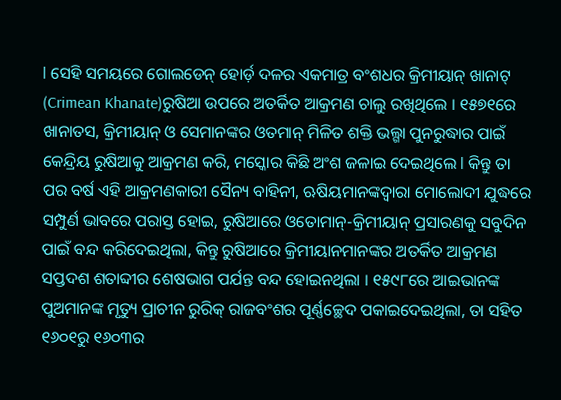l ସେହି ସମୟରେ ଗୋଲଡେନ୍ ହୋର୍ଡ଼ ଦଳର ଏକମାତ୍ର ବଂଶଧର କ୍ରିମୀୟାନ୍ ଖାନାଟ୍ (Crimean Khanate)ରୁଷିଆ ଉପରେ ଅତର୍କିତ ଆକ୍ରମଣ ଚାଲୁ ରଖିଥିଲେ । ୧୫୭୧ରେ ଖାନାତସ, କ୍ରିମୀୟାନ୍ ଓ ସେମାନଙ୍କର ଓତମାନ୍ ମିଳିତ ଶକ୍ତି ଭଲ୍ଗା ପୁନରୁଦ୍ଧାର ପାଇଁ କେନ୍ଦ୍ରିୟ ରୁଷିଆକୁ ଆକ୍ରମଣ କରି, ମସ୍କୋର କିଛି ଅଂଶ ଜଳାଇ ଦେଇଥିଲେ l କିନ୍ତୁ ତା ପର ବର୍ଷ ଏହି ଆକ୍ରମଣକାରୀ ସୈନ୍ୟ ବାହିନୀ, ଋଷିୟମାନଙ୍କଦ୍ୱାରା ମୋଲୋଦୀ ଯୁଦ୍ଧରେ ସମ୍ପୁର୍ଣ ଭାବରେ ପରାସ୍ତ ହୋଇ, ରୁଷିଆରେ ଓତୋମାନ୍-କ୍ରିମୀୟାନ୍ ପ୍ରସାରଣକୁ ସବୁଦିନ ପାଇଁ ବନ୍ଦ କରିଦେଇଥିଲା, କିନ୍ତୁ ରୁଷିଆରେ କ୍ରିମୀୟାନମାନଙ୍କର ଅତର୍କିତ ଆକ୍ରମଣ ସପ୍ତଦଶ ଶତାବ୍ଦୀର ଶେଷଭାଗ ପର୍ଯନ୍ତ ବନ୍ଦ ହୋଇନଥିଲା । ୧୫୯୮ରେ ଆଇଭାନଙ୍କ ପୁଅମାନଙ୍କ ମୃତ୍ୟୁ ପ୍ରାଚୀନ ରୁରିକ୍ ରାଜବଂଶର ପୂର୍ଣ୍ଣଚ୍ଛେଦ ପକାଇଦେଇଥିଲା, ତା ସହିତ ୧୬୦୧ରୁ ୧୬୦୩ର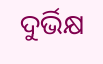ଦୁର୍ଭିକ୍ଷ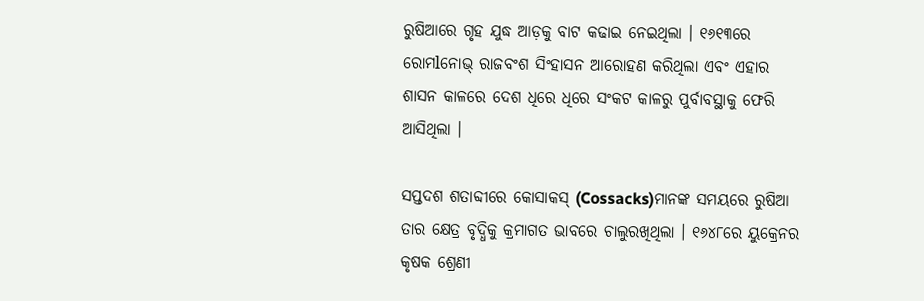ରୁଷିଆରେ ଗୃହ ଯୁଦ୍ଧ ଆଡ଼କୁ ବାଟ କଢାଇ ନେଇଥିଲା । ୧୬୧୩ରେ ରୋମlନୋଭ୍ ରାଜବଂଶ ସିଂହାସନ ଆରୋହଣ କରିଥିଲା ଏବଂ ଏହାର ଶାସନ କାଳରେ ଦେଶ ଧିରେ ଧିରେ ସଂକଟ କାଳରୁ ପୁର୍ବାବସ୍ଥାକୁ ଫେରି ଆସିଥିଲା ।

ସପ୍ତଦଶ ଶତାବ୍ଦୀରେ କୋସାକସ୍ (Cossacks)ମାନଙ୍କ ସମୟରେ ରୁଷିଆ ତାର କ୍ଷେତ୍ର ବୃଦ୍ଧିକୁ କ୍ରମାଗତ ଭାବରେ ଚାଲୁରଖିଥିଲା । ୧୬୪୮ରେ ୟୁକ୍ରେନର କୃଷକ ଶ୍ରେଣୀ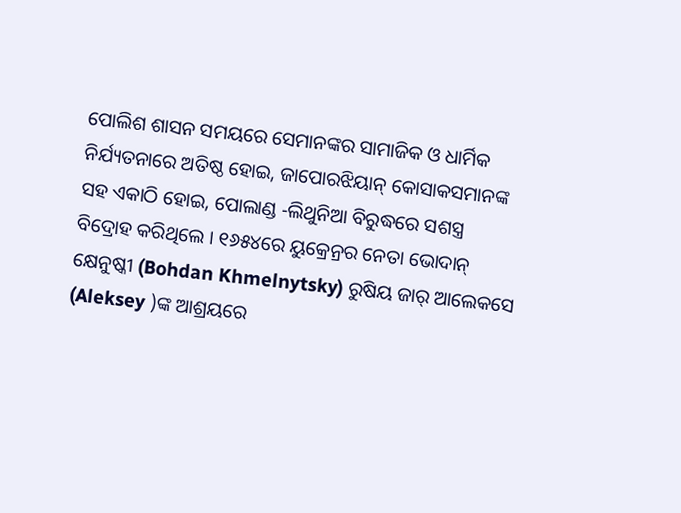ପୋଲିଶ ଶାସନ ସମୟରେ ସେମାନଙ୍କର ସାମାଜିକ ଓ ଧାର୍ମିକ ନିର୍ଯ୍ୟତନାରେ ଅତିଷ୍ଠ ହୋଇ, ଜାପୋରଝିୟାନ୍ କୋସାକସମାନଙ୍କ ସହ ଏକାଠି ହୋଇ, ପୋଲାଣ୍ଡ -ଲିଥୁନିଆ ବିରୁଦ୍ଧରେ ସଶସ୍ତ୍ର ବିଦ୍ରୋହ କରିଥିଲେ । ୧୬୫୪ରେ ୟୁକ୍ରେନ୍ରର ନେତା ଭୋଦାନ୍ କ୍ଷେନୁଷ୍କୀ (Bohdan Khmelnytsky) ରୁଷିୟ ଜାର୍ ଆଲେକସେ (Aleksey )ଙ୍କ ଆଶ୍ରୟରେ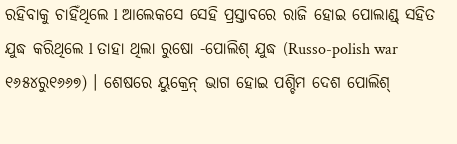ରହିବାକୁ ଚାହିଁଥିଲେ l ଆଲେକସେ ସେହି ପ୍ରସ୍ତାବରେ ରାଜି ହୋଇ ପୋଲାଣ୍ଡ୍ ସହିତ ଯୁଦ୍ଧ କରିଥିଲେ l ତାହା ଥିଲା ରୁଷୋ -ପୋଲିଶ୍ ଯୁଦ୍ଧ (Russo-polish war ୧୬୫୪ରୁ୧୬୬୭) । ଶେଷରେ ୟୁକ୍ରେନ୍ ଭାଗ ହୋଇ ପଶ୍ଚିମ ଦେଶ ପୋଲିଶ୍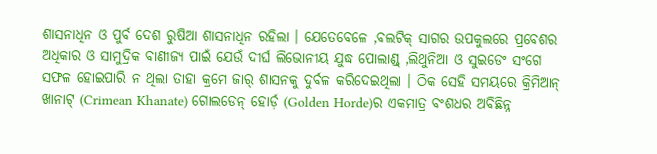ଶାସନାଧିନ ଓ ପୁର୍ବ ଦେଶ ରୁଷିଆ ଶାସନାଧିନ ରହିଲା । ଯେତେବେଳେ ,ବଲଟିକ୍ ସାଗର ଉପକୁଲରେ ପ୍ରବେଶର ଅଧିକାର ଓ ସାମୁଦ୍ରିକ ବାଣୀଜ୍ୟ ପାଇଁ ଯେଉଁ ଦୀର୍ଘ ଲିଭୋନୀୟ ଯୁଦ୍ଧ ପୋଲାଣ୍ଡ୍ ,ଲିଥୁନିଆ ଓ ସୁଇଡେଂ ସଂଗେ ସଫଳ ହୋଇପାରି ନ ଥିଲା ତାହା କ୍ରମେ ଜାର୍ ଶାସନକୁ ଦୁର୍ବଳ କରିଦେଇଥିଲା । ଠିକ ସେହି ସମୟରେ କ୍ରିମିଆନ୍ ଖାନାଟ୍ (Crimean Khanate) ଗୋଲଡେନ୍ ହୋର୍ଡ଼ (Golden Horde)ର ଏକମାତ୍ର ବଂଶଧର ଅବିଛିନ୍ନ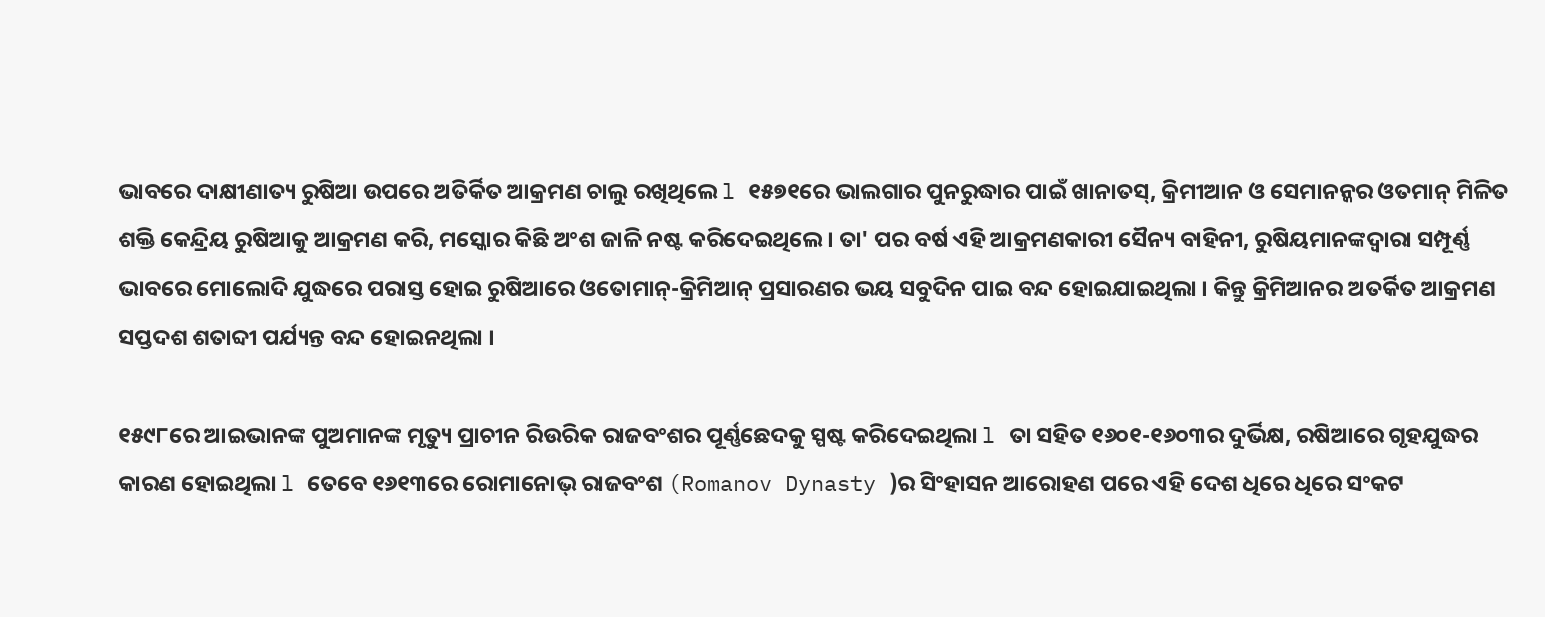ଭାବରେ ଦାକ୍ଷୀଣାତ୍ୟ ରୁଷିଆ ଉପରେ ଅତିର୍କିତ ଆକ୍ରମଣ ଚାଲୁ ରଖିଥିଲେ l ୧୫୭୧ରେ ଭାଲଗାର ପୁନରୁଦ୍ଧାର ପାଇଁ ଖାନାତସ୍, କ୍ରିମୀଆନ ଓ ସେମାନନ୍କର ଓତମାନ୍ ମିଳିତ ଶକ୍ତି କେନ୍ଦ୍ରିୟ ରୁଷିଆକୁ ଆକ୍ରମଣ କରି, ମସ୍କୋର କିଛି ଅଂଶ ଜାଳି ନଷ୍ଟ କରିଦେଇଥିଲେ । ତା' ପର ବର୍ଷ ଏହି ଆକ୍ରମଣକାରୀ ସୈନ୍ୟ ବାହିନୀ, ରୁଷିୟମାନଙ୍କଦ୍ୱାରା ସମ୍ପୂର୍ଣ୍ଣ ଭାବରେ ମୋଲୋଦି ଯୁଦ୍ଧରେ ପରାସ୍ତ ହୋଇ ରୁଷିଆରେ ଓତୋମାନ୍-କ୍ରିମିଆନ୍ ପ୍ରସାରଣର ଭୟ ସବୁଦିନ ପାଇ ବନ୍ଦ ହୋଇଯାଇଥିଲା । କିନ୍ତୁ କ୍ରିମିଆନର ଅତର୍କିତ ଆକ୍ରମଣ ସପ୍ତଦଶ ଶତାବ୍ଦୀ ପର୍ଯ୍ୟନ୍ତ ବନ୍ଦ ହୋଇନଥିଲା ।

୧୫୯୮ରେ ଆଇଭାନଙ୍କ ପୁଅମାନଙ୍କ ମୃତ୍ୟୁ ପ୍ରାଚୀନ ରିଉରିକ ରାଜବଂଶର ପୂର୍ଣ୍ଣଛେଦକୁ ସ୍ପଷ୍ଟ କରିଦେଇଥିଲା l ତା ସହିତ ୧୬୦୧-୧୬୦୩ର ଦୁର୍ଭିକ୍ଷ, ରଷିଆରେ ଗୃହଯୁଦ୍ଧର କାରଣ ହୋଇଥିଲା l ତେବେ ୧୬୧୩ରେ ରୋମାନୋଭ୍ ରାଜବଂଶ (Romanov Dynasty )ର ସିଂହାସନ ଆରୋହଣ ପରେ ଏହି ଦେଶ ଧିରେ ଧିରେ ସଂକଟ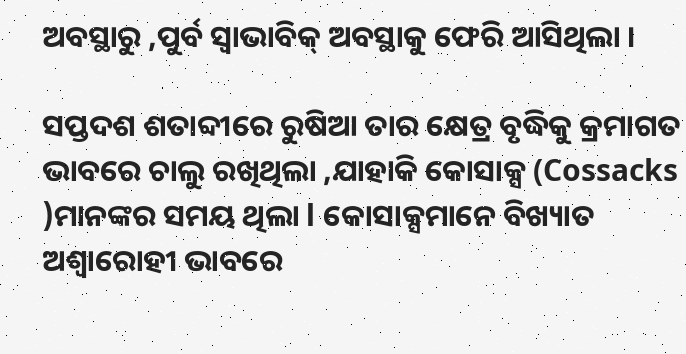ଅବସ୍ଥାରୁ ,ପୁର୍ବ ସ୍ୱାଭାବିକ୍ ଅବସ୍ଥାକୁ ଫେରି ଆସିଥିଲା ।

ସପ୍ତଦଶ ଶତାବ୍ଦୀରେ ରୁଷିଆ ତାର କ୍ଷେତ୍ର ବୃଦ୍ଧିକୁ କ୍ରମାଗତ ଭାବରେ ଚାଲୁ ରଖିଥିଲା ,ଯାହାକି କୋସାକ୍ସ (Cossacks )ମାନଙ୍କର ସମୟ ଥିଲା l କୋସାକ୍ସ‌ମାନେ ବିଖ୍ୟାତ ଅଶ୍ୱାରୋହୀ ଭାବରେ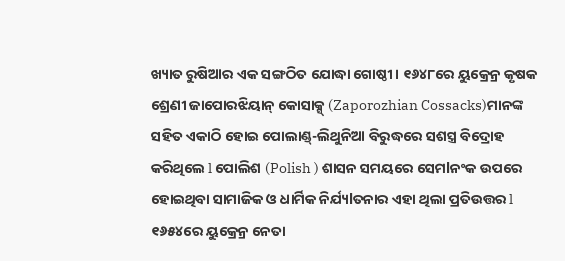ଖ୍ୟାତ ରୁଷିଆର ଏକ ସଙ୍ଗଠିତ ଯୋଦ୍ଧା ଗୋଷ୍ଠୀ । ୧୬୪୮ରେ ୟୁକ୍ରେନ୍ର କୃଷକ ଶ୍ରେଣୀ ଜାପୋରଝିୟାନ୍ କୋସାକ୍ସ୍ (Zaporozhian Cossacks)ମାନଙ୍କ ସହିତ ଏକାଠି ହୋଇ ପୋଲାଣ୍ଡ୍-ଲିଥୁନିଆ ବିରୁଦ୍ଧରେ ସଶସ୍ତ୍ର ବିଦ୍ରୋହ କରିଥିଲେ l ପୋଲିଶ (Polish ) ଶାସନ ସମୟରେ ସେମlନଂକ ଉପରେ ହୋଇଥିବା ସାମାଜିକ ଓ ଧାର୍ମିକ ନିର୍ଯ୍ୟlତନାର ଏହା ଥିଲା ପ୍ରତିଉତ୍ତର l ୧୬୫୪ରେ ୟୁକ୍ରେନ୍ର ନେତା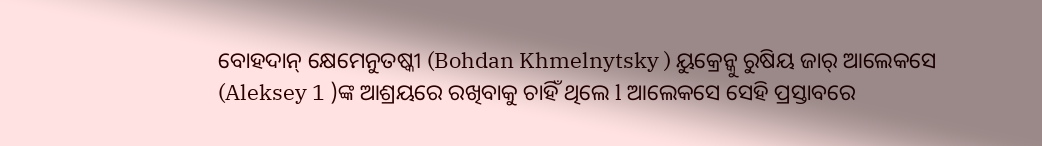ବୋହଦାନ୍ କ୍ଷେମେନୁତଷ୍କୀ (Bohdan Khmelnytsky ) ୟୁକ୍ରେନ୍କୁ ରୁଷିୟ ଜାର୍ ଆଲେକସେ (Aleksey 1 )ଙ୍କ ଆଶ୍ରୟରେ ରଖିବାକୁ ଚାହିଁ ଥିଲେ l ଆଲେକସେ ସେହି ପ୍ରସ୍ତାବରେ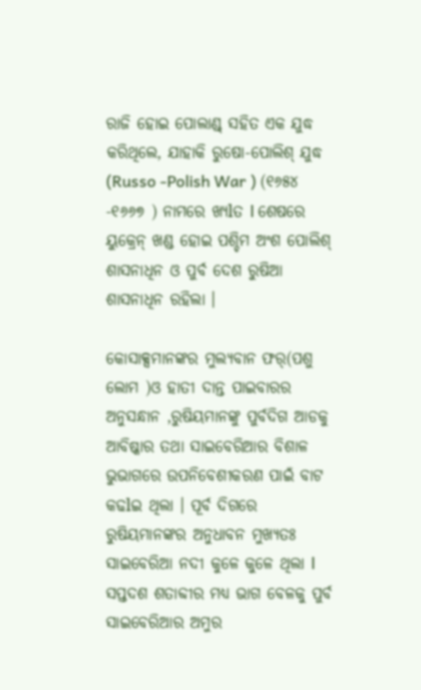ରାଜି ହୋଇ ପୋଲାଣ୍ଡ୍ ସହିତ ଏକ ଯୁଦ୍ଧ କରିଥିଲେ, ଯାହାକି ରୁଷୋ-ପୋଲିଶ୍ ଯୁଦ୍ଧ (Russo -Polish War ) (୧୬୫୪ -୧୬୬୭ ) ନାମରେ ଖ୍ୟlତ l ଶେଷରେ ୟୁକ୍ରେନ୍ ଖଣ୍ଡ ହୋଇ ପଶ୍ଚିମ ଅଂଶ ପୋଲିଶ୍ ଶାସନାଧିନ ଓ ପୁର୍ବ ଦେଶ ରୁଷିଆ ଶାସନାଧିନ ରହିଲା ।

କୋସାକ୍ସମାନଙ୍କର ମୁଲ୍ୟବାନ ଫର୍(ପଶୁ ଲୋମ )ଓ ହାତୀ ଦାନ୍ତ ପାଇବାରର ଅନୁସନ୍ଧାନ ,ରୁଷିୟମାନଙ୍କୁ ପୁର୍ବଦିଗ ଆଡକୁ ଆବିଷ୍କାର ତଥା ସାଇବେରିଆର ବିଶାଳ ଭୁଭାଗରେ ଉପନିବେଶୀକରଣ ପାଇଁ ବାଟ କଢlଇ ଥିଲା । ପୂର୍ବ ଦିଗରେ ରୁଷିୟମାନଙ୍କର ଅନୁଧାବନ ମୁଖ୍ୟତଃ ସାଇବେରିଆ ନଦୀ କୁଳେ କୁଳେ ଥିଲା l ସପ୍ତଦଶ ଶତାବ୍ଦୀର ମଧ୍ୟ ଭାଗ ବେଳକୁ ପୁର୍ବ ସାଇବେରିଆର ଅମୁର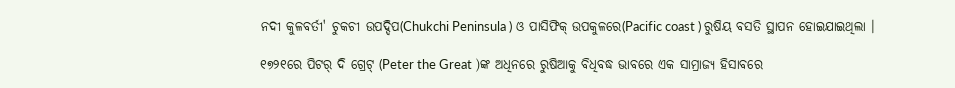ନଦୀ କୁଳବର୍ତୀ' ଚୁକଚୀ ଉପଦ୍ଦିପ(Chukchi Peninsula ) ଓ ପାସିଫିକ୍ ଉପକୁଳରେ(Pacific coast ) ରୁଷିୟ ବସତି ସ୍ଥାପନ ହୋଇଯାଇଥିଲା ।

୧୭୨୧ରେ ପିଟର୍ ଦି ଗ୍ରେଟ୍ (Peter the Great )ଙ୍କ ଅଧିନରେ ରୁଷିଆକୁ ବିଧିବଦ୍ଧ ଭାବରେ ଏକ ସାମ୍ରାଜ୍ୟ ହିସାବରେ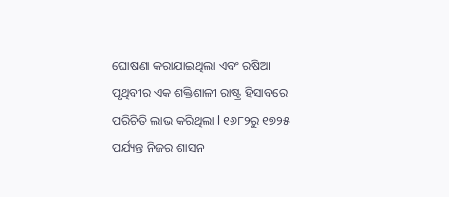ଘୋଷଣା କରାଯାଇଥିଲା ଏବଂ ରଷିଆ ପୃଥିବୀର ଏକ ଶକ୍ତିଶାଳୀ ରାଷ୍ଟ୍ର ହିସାବରେ ପରିଚିତି ଲାଭ କରିଥିଲା l ୧୬୮୨ରୁ ୧୭୨୫ ପର୍ଯ୍ୟନ୍ତ ନିଜର ଶାସନ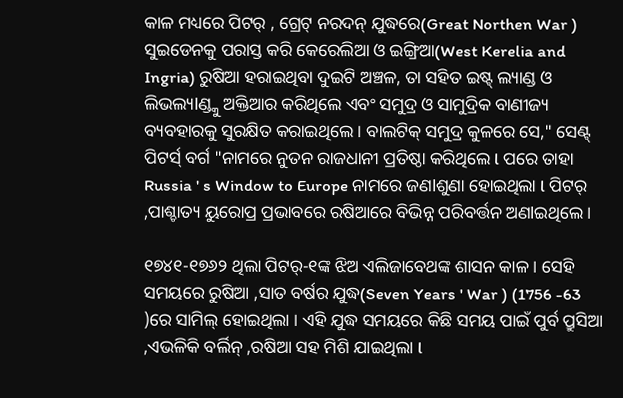କାଳ ମଧ୍ୟରେ ପିଟର୍ , ଗ୍ରେଟ୍ ନରଦନ୍ ଯୁଦ୍ଧରେ(Great Northen War ) ସୁଇଡେନକୁ ପରାସ୍ତ କରି କେରେଲିଆ ଓ ଇଙ୍ଗ୍ରିଆ(West Kerelia and Ingria) ରୁଷିଆ ହରାଇଥିବା ଦୁଇଟି ଅଞ୍ଚଳ, ତା ସହିତ ଇଷ୍ଟ୍ ଲ୍ୟାଣ୍ଡ ଓ ଲିଭଲ୍ୟlଣ୍ଡ୍କୁ ଅକ୍ତିଆର କରିଥିଲେ ଏବଂ ସମୁଦ୍ର ଓ ସାମୁଦ୍ରିକ ବାଣୀଜ୍ୟ ବ୍ୟବହାରକୁ ସୁରକ୍ଷିତ କରାଇଥିଲେ । ବାଲଟିକ୍ ସମୁଦ୍ର କୁଳରେ ସେ," ସେଣ୍ଟ୍ ପିଟର୍ସ୍ ବର୍ଗ "ନାମରେ ନୁତନ ରାଜଧାନୀ ପ୍ରତିଷ୍ଠା କରିଥିଲେ l ପରେ ତାହା Russia ' s Window to Europe ନାମରେ ଜଣlଶୁଣା ହୋଇଥିଲା l ପିଟର୍ ,ପାଶ୍ଚାତ୍ୟ ୟୁରୋପ୍ର ପ୍ରଭାବରେ ରଷିଆରେ ବିଭିନ୍ନ ପରିବର୍ତ୍ତନ ଅଣlଇଥିଲେ ।

୧୭୪୧-୧୭୬୨ ଥିଲା ପିଟର୍-୧ଙ୍କ ଝିଅ ଏଲିଜାବେଥଙ୍କ ଶାସନ କାଳ । ସେହି ସମୟରେ ରୁଷିଆ ,ସାତ ବର୍ଷର ଯୁଦ୍ଧ(Seven Years ' War ) (1756 -63 )ରେ ସାମିଲ୍ ହୋଇଥିଲା । ଏହି ଯୁଦ୍ଧ ସମୟରେ କିଛି ସମୟ ପାଇଁ ପୁର୍ବ ପ୍ରୁସିଆ ,ଏଭଳିକି ବର୍ଲିନ୍ ,ରଷିଆ ସହ ମିଶି ଯାଇଥିଲା l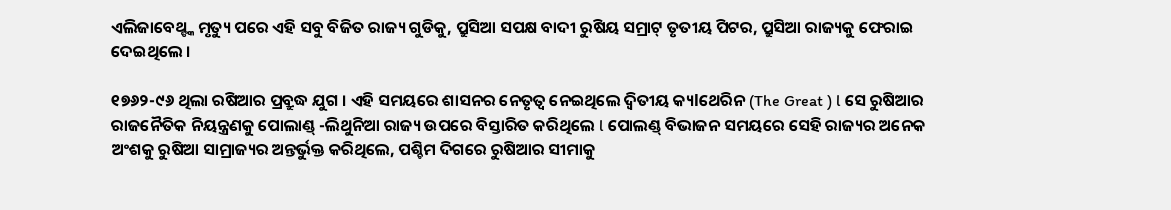ଏଲିଜାବେଥ୍ଙ୍କ ମୃତ୍ୟୁ ପରେ ଏହି ସବୁ ବିଜିତ ରାଜ୍ୟ ଗୁଡିକୁ, ପ୍ରୁସିଆ ସପକ୍ଷ ବାଦୀ ରୁଷିୟ ସମ୍ରାଟ୍ ତୃତୀୟ ପିଟର, ପ୍ରୁସିଆ ରାଜ୍ୟକୁ ଫେରାଇ ଦେଇଥିଲେ ।

୧୭୬୨-୯୬ ଥିଲା ରଷିଆର ପ୍ରବ୍ରୁଦ୍ଧ ଯୁଗ । ଏହି ସମୟରେ ଶାସନର ନେତୃତ୍ୱ ନେଇଥିଲେ ଦ୍ୱିତୀୟ କ୍ୟlଥେରିନ (The Great ) l ସେ ରୁଷିଆର ରାଜନୈତିକ ନିୟନ୍ତ୍ରଣକୁ ପୋଲାଣ୍ଡ୍ -ଲିଥୁନିଆ ରାଜ୍ୟ ଉପରେ ବିସ୍ତାରିତ କରିଥିଲେ l ପୋଲଣ୍ଡ୍ ବିଭାଜନ ସମୟରେ ସେହି ରାଜ୍ୟର ଅନେକ ଅଂଶକୁ ରୁଷିଆ ସାମ୍ରାଜ୍ୟର ଅନ୍ତର୍ଭୁକ୍ତ କରିଥିଲେ, ପଶ୍ଚିମ ଦିଗରେ ରୁଷିଆର ସୀମାକୁ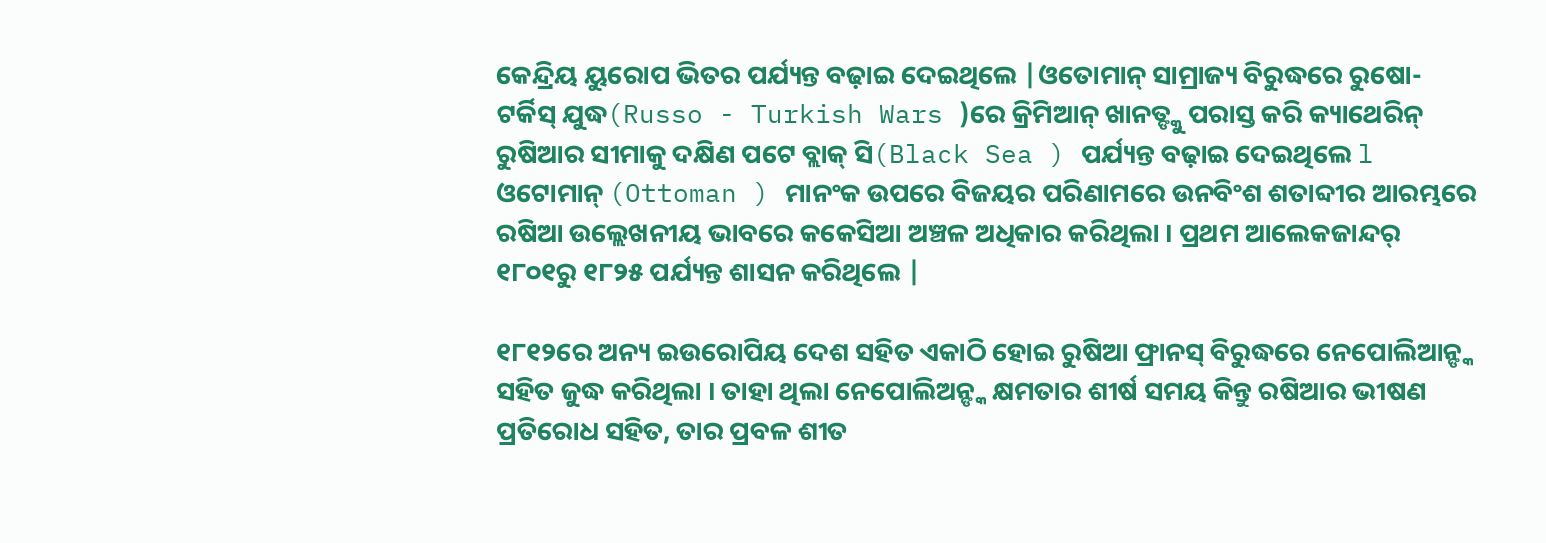କେନ୍ଦ୍ରିୟ ୟୁରୋପ ଭିତର ପର୍ଯ୍ୟନ୍ତ ବଢ଼ାଇ ଦେଇଥିଲେ |ଓତୋମାନ୍ ସାମ୍ରାଜ୍ୟ ବିରୁଦ୍ଧରେ ରୁଷୋ- ଟର୍କିସ୍ ଯୁଦ୍ଧ(Russo - Turkish Wars )ରେ କ୍ରିମିଆନ୍ ଖାନତ୍ଙ୍କୁ ପରାସ୍ତ କରି କ୍ୟାଥେରିନ୍ ରୁଷିଆର ସୀମାକୁ ଦକ୍ଷିଣ ପଟେ ବ୍ଲାକ୍ ସି(Black Sea ) ପର୍ଯ୍ୟନ୍ତ ବଢ଼ାଇ ଦେଇଥିଲେ l ଓଟୋମାନ୍ (Ottoman ) ମାନଂକ ଉପରେ ବିଜୟର ପରିଣାମରେ ଉନବିଂଶ ଶତାବ୍ଦୀର ଆରମ୍ଭରେ ରଷିଆ ଉଲ୍ଲେଖନୀୟ ଭାବରେ କକେସିଆ ଅଞ୍ଚଳ ଅଧିକାର କରିଥିଲା । ପ୍ରଥମ ଆଲେକଜାନ୍ଦର୍ ୧୮୦୧ରୁ ୧୮୨୫ ପର୍ଯ୍ୟନ୍ତ ଶାସନ କରିଥିଲେ |

୧୮୧୨ରେ ଅନ୍ୟ ଇଉରୋପିୟ ଦେଶ ସହିତ ଏକାଠି ହୋଇ ରୁଷିଆ ଫ୍ରାନସ୍ ବିରୁଦ୍ଧରେ ନେପୋଲିଆନ୍ଙ୍କ ସହିତ ଜୁଦ୍ଧ କରିଥିଲା । ତାହା ଥିଲା ନେପୋଲିଅନ୍ଙ୍କ କ୍ଷମତାର ଶୀର୍ଷ ସମୟ କିନ୍ତୁ ରଷିଆର ଭୀଷଣ ପ୍ରତିରୋଧ ସହିତ, ତାର ପ୍ରବଳ ଶୀତ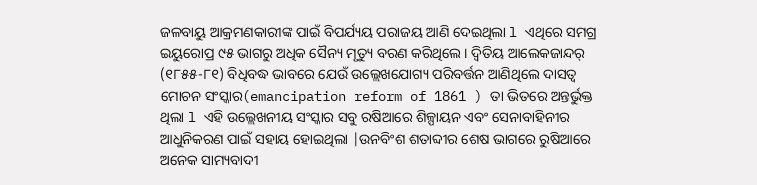ଜଳବାୟୁ ଆକ୍ରମଣକାରୀଙ୍କ ପାଇଁ ବିପର୍ଯ୍ୟୟ ପରାଜୟ ଆଣି ଦେଇଥିଲା l ଏଥିରେ ସମଗ୍ର ଇୟୁରୋପ୍ର ୯୫ ଭାଗରୁ ଅଧିକ ସୈନ୍ୟ ମୃତ୍ୟୁ ବରଣ କରିଥିଲେ । ଦ୍ୱିତିୟ ଆଲେକଜାନ୍ଦର୍ (୧୮୫୫-୮୧) ବିଧିବଦ୍ଧ ଭାବରେ ଯେଉଁ ଉଲ୍ଲେଖଯୋଗ୍ୟ ପରିବର୍ତ୍ତନ ଆଣିଥିଲେ ଦାସତ୍ୱ ମୋଚନ ସଂସ୍କାର(emancipation reform of 1861 ) ତା ଭିତରେ ଅନ୍ତର୍ଭୁକ୍ତ ଥିଲା l ଏହି ଉଲ୍ଲେଖନୀୟ ସଂସ୍କାର ସବୁ ରଷିଆରେ ଶିଳ୍ପାୟନ ଏବଂ ସେନାବାହିନୀର ଆଧୁନିକରଣ ପାଇଁ ସହାୟ ହୋଇଥିଲା |ଉନବିଂଶ ଶତାବ୍ଦୀର ଶେଷ ଭାଗରେ ରୁଷିଆରେ ଅନେକ ସାମ୍ୟବାଦୀ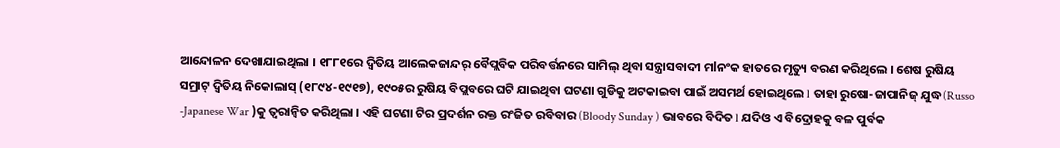ଆନ୍ଦୋଳନ ଦେଖାଯାଇଥିଲା । ୧୮୮୧ରେ ଦ୍ୱିତିୟ ଆଲେକଜାନ୍ଦର୍ ବୈପ୍ଲବିକ ପରିବର୍ତ୍ତନରେ ସାମିଲ୍ ଥିବା ସନ୍ତ୍ରାସବାଦୀ ମlନଂକ ହାତରେ ମୃତ୍ୟୁ ବରଣ କରିଥିଲେ । ଶେଷ ରୁଷିୟ ସମ୍ରାଟ୍ ଦ୍ୱିତିୟ ନିକୋଲାସ୍ (୧୮୯୪-୧୯୧୭), ୧୯୦୫ର ରୁଷିୟ ବିପ୍ଲବରେ ଘଟି ଯାଇଥିବା ଘଟଣା ଗୁଡିକୁ ଅଟକାଇବା ପାଇଁ ଅସମର୍ଥ ହୋଇଥିଲେ l ତାହା ରୁଷୋ-ଜାପାନିଜ୍ ଯୁଦ୍ଧ(Russo -Japanese War )କୁ ତ୍ୱରାନ୍ୱିତ କରିଥିଲା । ଏହି ଘଟଣା ଟିର ପ୍ରଦର୍ଶନ ରକ୍ତ ରଂଜିତ ରବିବାର (Bloody Sunday ) ଭାବରେ ବିଦିତ l ଯଦିଓ ଏ ବିଦ୍ରୋହକୁ ବଳ ପୁର୍ବକ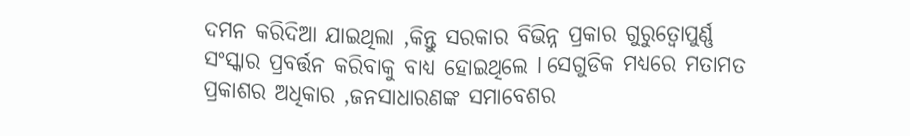ଦମନ କରିଦିଆ ଯାଇଥିଲା ,କିନ୍ତୁ ସରକାର ବିଭିନ୍ନ ପ୍ରକାର ଗୁରୁତ୍ୱୋପୁର୍ଣ୍ଣ ସଂସ୍କାର ପ୍ରବର୍ତ୍ତନ କରିବାକୁ ବାଧ୍ୟ ହୋଇଥିଲେ l ସେଗୁଡିକ ମଧ୍ୟରେ ମତାମତ ପ୍ରକାଶର ଅଧିକାର ,ଜନସାଧାରଣଙ୍କ ସମାବେଶର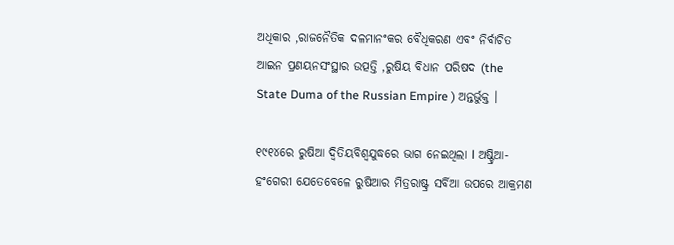ଅଧିକାର ,ରାଜନୈତିକ ଦଳମାନଂକର ବୈଧିକରଣ ଏବଂ ନିର୍ବାଚିତ ଆଇନ ପ୍ରଣୟନସଂସ୍ଥାର ଉତ୍ପତ୍ତି ,ରୁଷିୟ ବିଧାନ ପରିଷଦ (the State Duma of the Russian Empire ) ଅନ୍ତର୍ଭୁକ୍ତ ।

୧୯୧୪ରେ ରୁଷିଆ ଦ୍ୱିତିୟବିଶ୍ୱଯୁଦ୍ଧରେ ଭାଗ ନେଇଥିଲା l ଅଷ୍ଟ୍ରିଆ-ହଂଗେରୀ ଯେତେବେଳେ ରୁଷିଆର ମିତ୍ରରାଷ୍ଟ୍ର ସର୍ବିଆ ଉପରେ ଆକ୍ରମଣ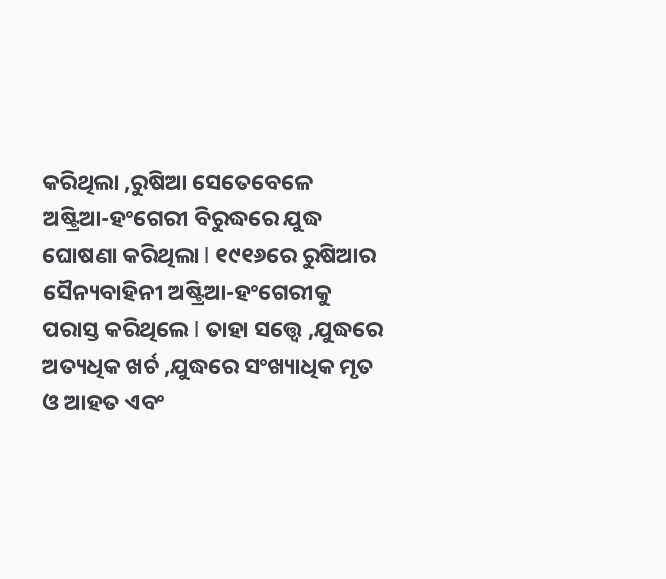କରିଥିଲା ,ରୁଷିଆ ସେତେବେଳେ ଅଷ୍ଟ୍ରିଆ-ହଂଗେରୀ ବିରୁଦ୍ଧରେ ଯୁଦ୍ଧ ଘୋଷଣା କରିଥିଲା l ୧୯୧୬ରେ ରୁଷିଆର ସୈନ୍ୟବାହିନୀ ଅଷ୍ଟ୍ରିଆ-ହଂଗେରୀକୁ ପରାସ୍ତ କରିଥିଲେ l ତାହା ସତ୍ତ୍ୱେ ,ଯୁଦ୍ଧରେ ଅତ୍ୟଧିକ ଖର୍ଚ ,ଯୁଦ୍ଧରେ ସଂଖ୍ୟାଧିକ ମୃତ ଓ ଆହତ ଏବଂ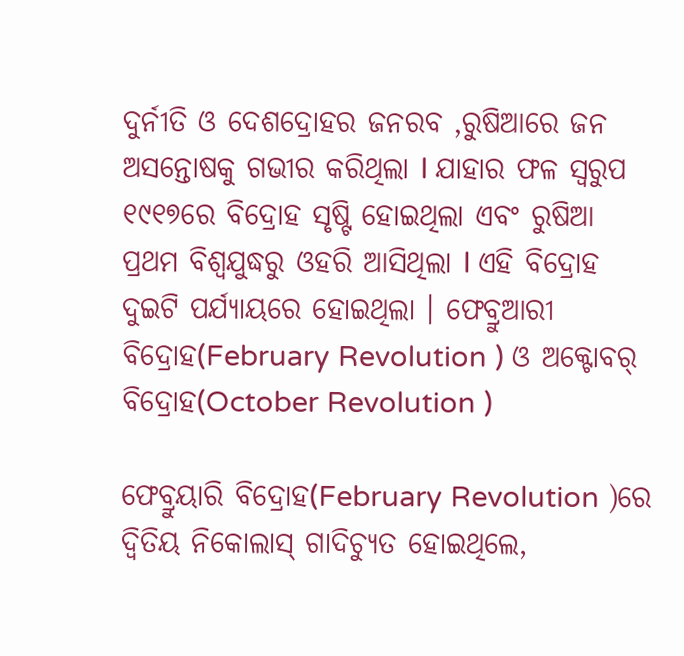ଦୁର୍ନୀତି ଓ ଦେଶଦ୍ରୋହର ଜନରବ ,ରୁଷିଆରେ ଜନ ଅସନ୍ତୋଷକୁ ଗଭୀର କରିଥିଲା l ଯାହାର ଫଳ ସ୍ୱରୁପ ୧୯୧୭ରେ ବିଦ୍ରୋହ ସୃଷ୍ଟି ହୋଇଥିଲା ଏବଂ ରୁଷିଆ ପ୍ରଥମ ବିଶ୍ୱଯୁଦ୍ଧରୁ ଓହରି ଆସିଥିଲା l ଏହି ବିଦ୍ରୋହ ଦୁଇଟି ପର୍ଯ୍ୟାୟରେ ହୋଇଥିଲା । ଫେବ୍ରୁଆରୀ ବିଦ୍ରୋହ(February Revolution ) ଓ ଅକ୍ଟୋବର୍ ବିଦ୍ରୋହ(October Revolution )

ଫେବ୍ରୁୟାରି ବିଦ୍ରୋହ(February Revolution )ରେ ଦ୍ୱିତିୟ ନିକୋଲାସ୍ ଗାଦିଚ୍ୟୁତ ହୋଇଥିଲେ,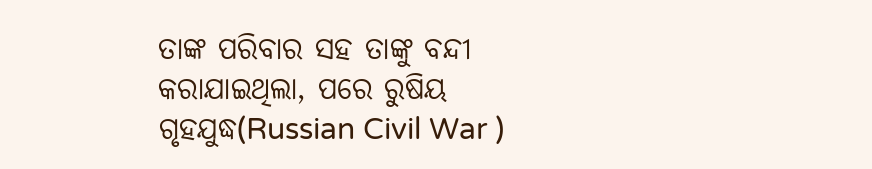ତାଙ୍କ ପରିବାର ସହ ତାଙ୍କୁ ବନ୍ଦୀ କରାଯାଇଥିଲା, ପରେ ରୁଷିୟ ଗୃହଯୁଦ୍ଧ(Russian Civil War )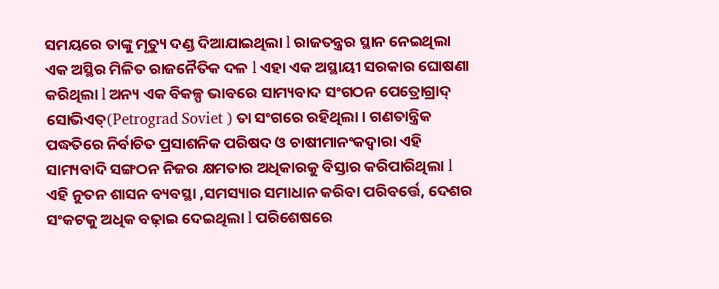ସମୟରେ ତାଙ୍କୁ ମୃତ୍ୟୁ ଦଣ୍ଡ ଦିଆଯାଇଥିଲା l ରାଜତନ୍ତ୍ରର ସ୍ଥାନ ନେଇଥିଲା ଏକ ଅସ୍ଥିର ମିଳିତ ରାଜନୈତିକ ଦଳ l ଏହା ଏକ ଅସ୍ଥାୟୀ ସରକାର ଘୋଷଣା କରିଥିଲା l ଅନ୍ୟ ଏକ ବିକଳ୍ପ ଭାବରେ ସାମ୍ୟବାଦ ସଂଗଠନ ପେତ୍ରୋଗ୍ରାଦ୍ ସୋଭିଏତ୍(Petrograd Soviet ) ତା ସଂଗରେ ରହିଥିଲା । ଗଣତାନ୍ତ୍ରିକ ପଦ୍ଧତିରେ ନିର୍ବାଚିତ ପ୍ରସାଶନିକ ପରିଷଦ ଓ ଚାଷୀମାନଂକଦ୍ୱାରା ଏହି ସାମ୍ୟବାଦି ସଙ୍ଗଠନ ନିଜର କ୍ଷମତାର ଅଧିକାରକୁ ବିସ୍ତାର କରିପାରିଥିଲା l ଏହି ନୁତନ ଶାସନ ବ୍ୟବସ୍ଥା ,ସମସ୍ୟାର ସମାଧାନ କରିବା ପରିବର୍ତ୍ତେ, ଦେଶର ସଂକଟକୁ ଅଧିକ ବଢ଼ାଇ ଦେଇଥିଲା l ପରିଶେଷରେ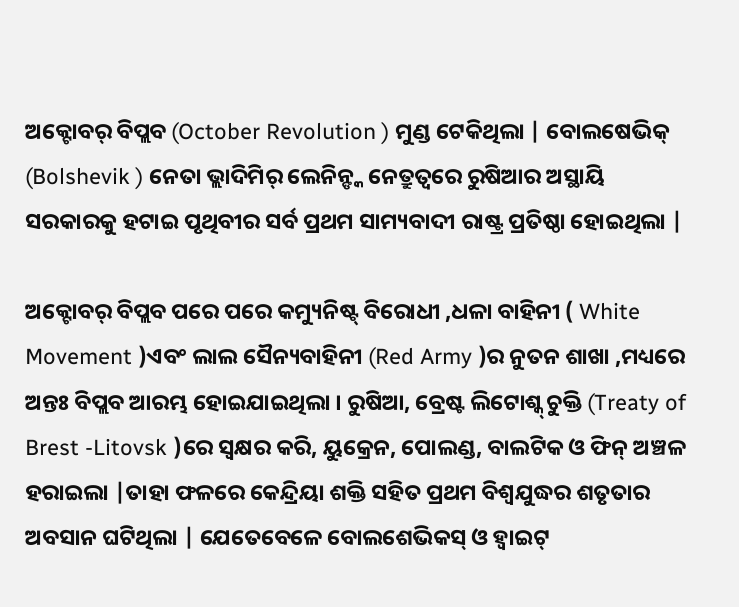ଅକ୍ଟୋବର୍ ବିପ୍ଲବ (October Revolution ) ମୁଣ୍ଡ ଟେକିଥିଲା | ବୋଲଷେଭିକ୍ (Bolshevik ) ନେତା ଭ୍ଲାଦିମିର୍ ଲେନିନ୍ଙ୍କ ନେତ୍ରୁତ୍ୱରେ ରୁଷିଆର ଅସ୍ଥାୟି ସରକାରକୁ ହଟାଇ ପୃଥିବୀର ସର୍ବ ପ୍ରଥମ ସାମ୍ୟବାଦୀ ରାଷ୍ଟ୍ର ପ୍ରତିଷ୍ଠା ହୋଇଥିଲା |

ଅକ୍ଟୋବର୍ ବିପ୍ଲବ ପରେ ପରେ କମ୍ୟୁନିଷ୍ଟ୍ ବିରୋଧୀ ,ଧଳା ବାହିନୀ ( White Movement )ଏବଂ ଲାଲ ସୈନ୍ୟବାହିନୀ (Red Army )ର ନୁତନ ଶାଖା ,ମଧ୍ୟରେ ଅନ୍ତଃ ବିପ୍ଲବ ଆରମ୍ଭ ହୋଇଯାଇଥିଲା । ରୁଷିଆ, ବ୍ରେଷ୍ଟ ଲିଟୋଶ୍କ୍ ଚୁକ୍ତି (Treaty of Brest -Litovsk )ରେ ସ୍ୱକ୍ଷର କରି, ୟୁକ୍ରେନ, ପୋଲଣ୍ଡ, ବାଲଟିକ ଓ ଫିନ୍ ଅଞ୍ଚଳ ହରାଇଲା |ତାହା ଫଳରେ କେନ୍ଦ୍ରିୟା ଶକ୍ତି ସହିତ ପ୍ରଥମ ବିଶ୍ୱଯୁଦ୍ଧର ଶତୃତାର ଅବସାନ ଘଟିଥିଲା | ଯେତେବେଳେ ବୋଲଶେଭିକସ୍ ଓ ହ୍ୱାଇଟ୍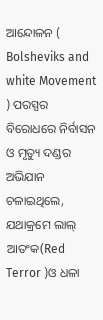ଆନ୍ଦୋଳନ ( Bolsheviks and white Movement ) ପରସ୍ପର ବିରୋଧରେ ନିର୍ବାସନ ଓ ମୃତ୍ୟୁ ଦଣ୍ଡର ଅଭିଯାନ ଚଳାଇଥିଲେ, ଯଥାକ୍ରମେ ଲାଲ୍ ଆତଂକ(Red Terror )ଓ ଧଳା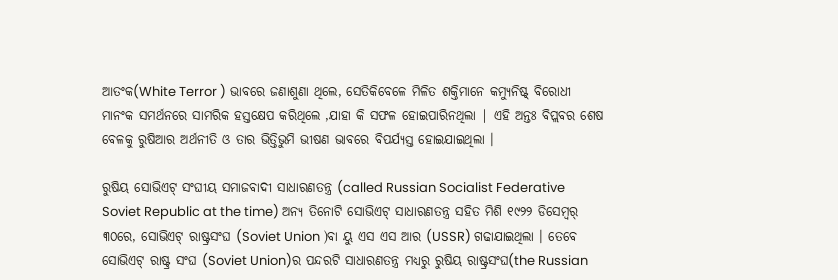ଆତଂକ(White Terror ) ଭାବରେ ଜଣାଶୁଣା ଥିଲେ, ସେତିକିବେଳେ ମିଳିତ ଶକ୍ତିମାନେ କମ୍ୟୁନିଷ୍ଟ୍ ବିରୋଧୀ ମାନଂକ ସମର୍ଥନରେ ସାମରିକ ହସ୍ତକ୍ଷେପ କରିଥିଲେ ,ଯାହା କି ସଫଳ ହୋଇପାରିନଥିଲା | ଏହି ଅନ୍ତଃ ବିପ୍ଲବର ଶେଷ ବେଳକୁ ରୁଷିଆର ଅର୍ଥନୀତି ଓ ତାର ଭିତ୍ତିଭୁମି ଭୀଷଣ ଭାବରେ ବିପର୍ଯ୍ୟସ୍ତ ହୋଇଯାଇଥିଲା ।

ରୁଷିୟ ସୋଭିଏଟ୍ ସଂଘୀୟ ସମାଜବାଦୀ ସାଧାରଣତନ୍ତ୍ର (called Russian Socialist Federative Soviet Republic at the time) ଅନ୍ୟ ତିନୋଟି ସୋଭିଏଟ୍ ସାଧାରଣତନ୍ତ୍ର ସହିତ ମିଶି ୧୯୨୨ ଡିସେମ୍ବର୍ ୩୦ରେ, ସୋଭିଏଟ୍ ରାଷ୍ଟ୍ରସଂଘ (Soviet Union )ବା ୟୁ ଏସ ଏସ ଆର (USSR) ଗଢାଯାଇଥିଲା । ତେବେ ସୋଭିଏଟ୍ ରାଷ୍ଟ୍ର ସଂଘ (Soviet Union)ର ପନ୍ଦରଟି ସାଧାରଣତନ୍ତ୍ର ମଧ୍ୟରୁ ରୁଷିୟ ରାଷ୍ଟ୍ରସଂଘ(the Russian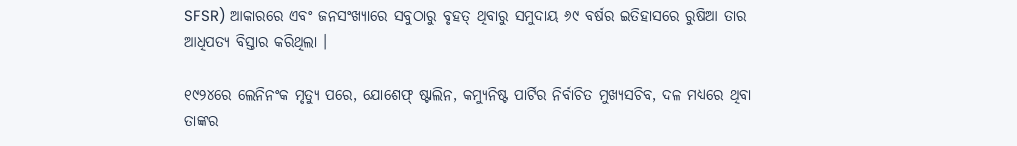SFSR) ଆକାରରେ ଏବଂ ଜନସଂଖ୍ୟାରେ ସବୁଠାରୁ ବୃହତ୍ ଥିବାରୁ ସମୁଦାୟ ୬୯ ବର୍ଷର ଇତିହାସରେ ରୁଷିଆ ତାର ଆଧିପତ୍ୟ ବିସ୍ତାର କରିଥିଲା ।

୧୯୨୪ରେ ଲେନିନଂକ ମୃତ୍ୟୁ ପରେ, ଯୋଶେଫ୍ ଷ୍ଟାଲିନ, କମ୍ୟୁନିଷ୍ଟ ପାର୍ଟିର ନିର୍ବାଚିତ ମୁଖ୍ୟସଚିବ, ଦଳ ମଧ୍ୟରେ ଥିବା ତାଙ୍କର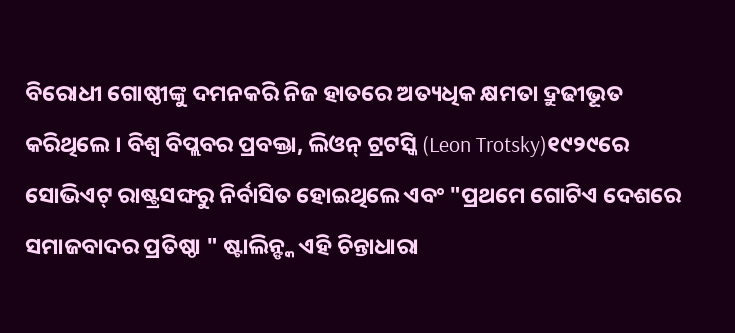ବିରୋଧୀ ଗୋଷ୍ଠୀଙ୍କୁ ଦମନକରି ନିଜ ହାତରେ ଅତ୍ୟଧିକ କ୍ଷମତା ଦ୍ରୁଢୀଭୂତ କରିଥିଲେ । ବିଶ୍ୱ ବିପ୍ଲବର ପ୍ରବକ୍ତା, ଲିଓନ୍ ଟ୍ରଟସ୍କି (Leon Trotsky)୧୯୨୯ରେ ସୋଭିଏଟ୍ ରାଷ୍ଟ୍ରସଙ୍ଘରୁ ନିର୍ବାସିତ ହୋଇଥିଲେ ଏବଂ "ପ୍ରଥମେ ଗୋଟିଏ ଦେଶରେ ସମାଜବାଦର ପ୍ରତିଷ୍ଠା " ଷ୍ଟାଲିନ୍ଙ୍କ ଏହି ଚିନ୍ତାଧାରା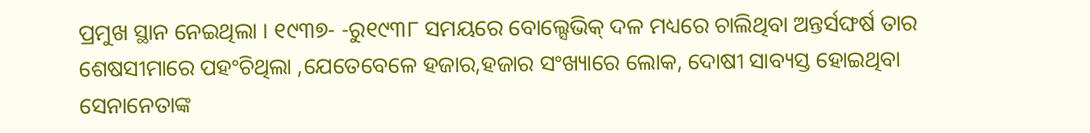ପ୍ରମୁଖ ସ୍ଥାନ ନେଇଥିଲା । ୧୯୩୭‌‌‌- -ରୁ୧୯୩୮ ସମୟରେ ବୋଲ୍ସେଭିକ୍ ଦଳ ମଧ୍ୟରେ ଚାଲିଥିବା ଅନ୍ତର୍ସଙ୍ଘର୍ଷ ତାର ଶେଷସୀମାରେ ପହଂଚିଥିଲା ,ଯେତେବେଳେ ହଜାର,ହଜାର ସଂଖ୍ୟାରେ ଲୋକ, ଦୋଷୀ ସାବ୍ୟସ୍ତ ହୋଇଥିବା ସେନାନେତାଙ୍କ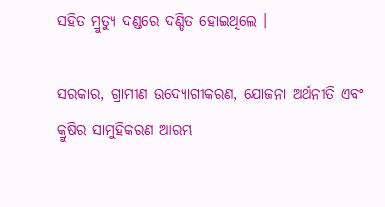ସହିତ ମ୍ରୁତ୍ୟୁ ଦଣ୍ଡରେ ଦଣ୍ଡିତ ହୋଇଥିଲେ ।

ସରକାର, ଗ୍ରାମୀଣ ଉଦ୍ୟୋଗୀକରଣ, ଯୋଜନା ଅର୍ଥନୀତି ଏବଂ କ୍ରୁଷିର ସାମୁହିକରଣ ଆରମ୍ଭ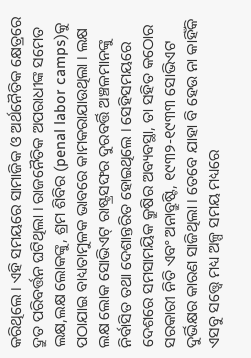କରିଥିଲେ । ଏହି ସମୟରେ ସାମାଜିକ ଓ ଅର୍ଥନୈତିକ କ୍ଷେତ୍ରରେ ଦ୍ରୁତ ପରିବର୍ତ୍ତନ ଘଟିଥିଲା । ରାଜନୈତିକ ଅପରାଧୀଙ୍କ ସମେତ ଲକ୍ଷ,ଲକ୍ଷ ଲୋକଙ୍କୁ, ଶ୍ରମ ଶିବିର (penal labor camps)କୁ ପଠାଯାଇ ବାଧ୍ୟତାମୁଳକ ଭାବରେ କାମକରାଯାଉଥିଲା । ଲକ୍ଷ ଲକ୍ଷ ଲୋକ ସୋଭିଏଟ୍ ରାଷ୍ଟ୍ରସଙ୍ଘର ଦୁରବର୍ତ୍ତି ଅଞ୍ଚଳମାନଙ୍କୁ ନିର୍ବାସିତ ତଥା ଦେଶାନ୍ତରିତ ହୋଇଥିଲେ । ସେହିସମୟରେ ଦେଶରେ ସମସାମୟିକ କ୍ରୁଷିର ଅବ୍ୟବସ୍ଥା, ତା ସହିତ କଠୋର ସରକାରୀ ନିତି ଏବଂ ଅନାବ୍ରୁଷ୍ଟି, ୧୯୩୨-୧୯୩୩ ସୋଭିଏଟ ଦୁର୍ଭିକ୍ଷର କାରଣ ସାଜିଥିଲା । ତେବେ ଯାହା ବି ହେଉ ନା କାହିଁକି ଏସବୁ ସତ୍ତ୍ୱେ ମଧ୍ୟ ଅଳ୍ପ ସମୟ ମଧ୍ୟରେ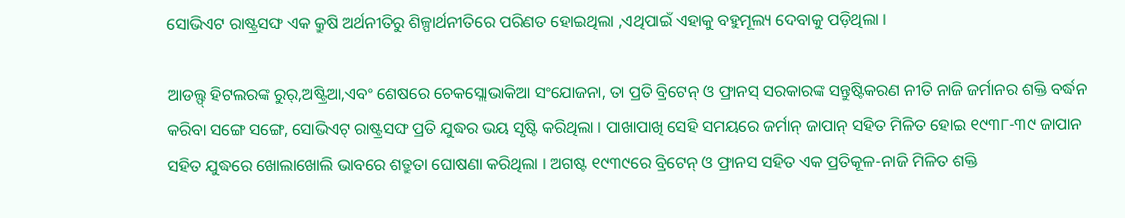ସୋଭିଏଟ ରାଷ୍ଟ୍ରସଙ୍ଘ ଏକ କ୍ରୁଷି ଅର୍ଥନୀତିରୁ ଶିଳ୍ପାର୍ଥନୀତିରେ ପରିଣତ ହୋଇଥିଲା ,ଏଥିପାଇଁ ଏହାକୁ ବହୁମୂଲ୍ୟ ଦେବାକୁ ପଡ଼ିଥିଲା ।

ଆଡଲ୍ଫ୍ ହିଟଲରଙ୍କ ରୁର୍,ଅଷ୍ଟ୍ରିଆ,ଏବଂ ଶେଷରେ ଚେକସ୍ଲୋଭାକିଆ ସଂଯୋଜନା, ତା ପ୍ରତି ବ୍ରିଟେନ୍ ଓ ଫ୍ରାନସ୍ ସରକାରଙ୍କ ସନ୍ତୁଷ୍ଟିକରଣ ନୀତି ନାଜି ଜର୍ମାନର ଶକ୍ତି ବର୍ଦ୍ଧନ କରିବା ସଙ୍ଗେ ସଙ୍ଗେ, ସୋଭିଏଟ୍ ରାଷ୍ଟ୍ରସଙ୍ଘ ପ୍ରତି ଯୁଦ୍ଧର ଭୟ ସୃଷ୍ଟି କରିଥିଲା । ପାଖାପାଖି ସେହି ସମୟରେ ଜର୍ମାନ୍ ଜାପାନ୍ ସହିତ ମିଳିତ ହୋଇ ୧୯୩୮-୩୯ ଜାପାନ ସହିତ ଯୁଦ୍ଧରେ ଖୋଲାଖୋଲି ଭାବରେ ଶତ୍ରୁତା ଘୋଷଣା କରିଥିଲା । ଅଗଷ୍ଟ ୧୯୩୯ରେ ବ୍ରିଟେନ୍ ଓ ଫ୍ରାନସ ସହିତ ଏକ ପ୍ରତିକୂଳ-ନାଜି ମିଳିତ ଶକ୍ତି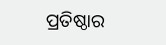ପ୍ରତିଷ୍ଠାର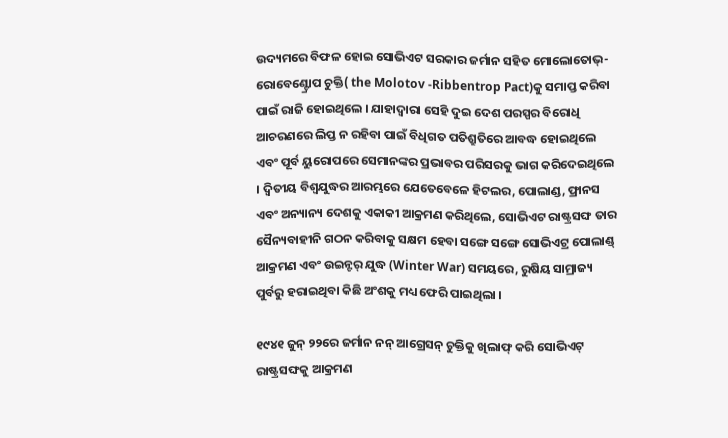ଉଦ୍ୟମରେ ବିଫଳ ହୋଇ ସୋଭିଏଟ ସରକାର ଜର୍ମାନ ସହିତ ମୋଲୋତୋଭ୍-ରୋବେଣ୍ଟ୍ରୋପ ଚୁକ୍ତି( the Molotov -Ribbentrop Pact)କୁ ସମାପ୍ତ କରିବା ପାଇଁ ରାଜି ହୋଇଥିଲେ । ଯାହାଦ୍ୱାରା ସେହି ଦୁଇ ଦେଶ ପରସ୍ପର ବିରୋଧି ଆଚରଣରେ ଲିପ୍ତ ନ ରହିବା ପାଇଁ ବିଧିଗତ ପତିଶ୍ରୁତିରେ ଆବଦ୍ଧ ହୋଇଥିଲେ ଏବଂ ପୂର୍ବ ୟୁରୋପରେ ସେମାନଙ୍କର ପ୍ରଭାବର ପରିସରକୁ ଭାଗ କରିଦେଇଥିଲେ । ଦ୍ୱିତୀୟ ବିଶ୍ୱଯୁଦ୍ଧର ଆରମ୍ଭରେ ଯେତେବେଳେ ହିଟଲର, ପୋଲାଣ୍ଡ, ଫ୍ରାନସ ଏବଂ ଅନ୍ୟାନ୍ୟ ଦେଶକୁ ଏକାକୀ ଆକ୍ରମଣ କରିଥିଲେ, ସୋଭିଏଟ ରାଷ୍ଟ୍ରସଙ୍ଘ ତାର ସୈନ୍ୟବାହୀନି ଗଠନ କରିବାକୁ ସକ୍ଷମ ହେବା ସଙ୍ଗେ ସଙ୍ଗେ ସୋଭିଏଟ୍ର ପୋଲାଣ୍ଡ୍ ଆକ୍ରମଣ ଏବଂ ଉଇନ୍ଟର୍ ଯୁଦ୍ଧ (Winter War) ସମୟରେ, ରୁଷିୟ ସାମ୍ରାଜ୍ୟ ପୁର୍ବରୁ ହରାଇଥିବା କିଛି ଅଂଶକୁ ମଧ୍ୟ ଫେରି ପାଇଥିଲା ।

୧୯୪୧ ଜୁନ୍ ୨୨ରେ ଜର୍ମାନ ନନ୍ ଆଗ୍ରେସନ୍ ଚୁକ୍ତିକୁ ଖିଲାଫ୍ କରି ସୋଭିଏଟ୍ ରାଷ୍ଟ୍ରସଙ୍ଘକୁ ଆକ୍ରମଣ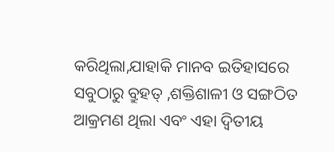କରିଥିଲା,ଯାହାକି ମାନବ ଇତିହାସରେ ସବୁଠାରୁ ବ୍ରୁହତ୍ ,ଶକ୍ତିଶାଳୀ ଓ ସଙ୍ଗଠିତ ଆକ୍ରମଣ ଥିଲା ଏବଂ ଏହା ଦ୍ୱିତୀୟ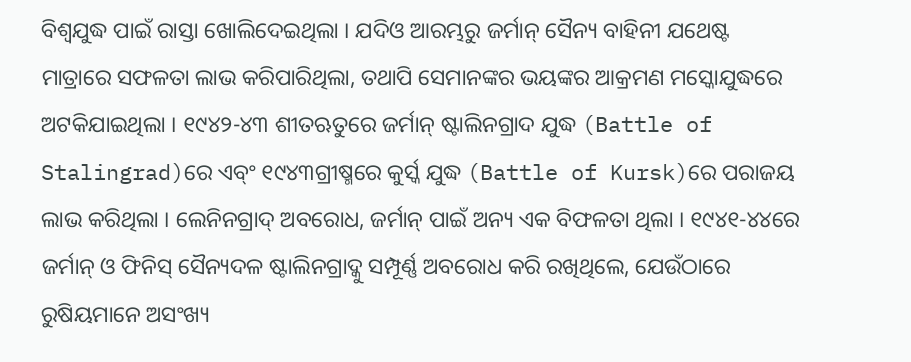ବିଶ୍ୱଯୁଦ୍ଧ ପାଇଁ ରାସ୍ତା ଖୋଲିଦେଇଥିଲା । ଯଦିଓ ଆରମ୍ଭରୁ ଜର୍ମାନ୍ ସୈନ୍ୟ ବାହିନୀ ଯଥେଷ୍ଟ ମାତ୍ରାରେ ସଫଳତା ଲାଭ କରିପାରିଥିଲା, ତଥାପି ସେମାନଙ୍କର ଭୟଙ୍କର ଆକ୍ରମଣ ମସ୍କୋଯୁଦ୍ଧରେ ଅଟକିଯାଇଥିଲା । ୧୯୪୨-୪୩ ଶୀତଋତୁରେ ଜର୍ମାନ୍ ଷ୍ଟାଲିନଗ୍ରାଦ ଯୁଦ୍ଧ (Battle of Stalingrad)ରେ ଏବ୍ଂ ୧୯୪୩ଗ୍ରୀଷ୍ମରେ କୁର୍ସ୍କ ଯୁଦ୍ଧ (Battle of Kursk)ରେ ପରାଜୟ ଲାଭ କରିଥିଲା । ଲେନିନଗ୍ରାଦ୍ ଅବରୋଧ, ଜର୍ମାନ୍ ପାଇଁ ଅନ୍ୟ ଏକ ବିଫଳତା ଥିଲା । ୧୯୪୧-୪୪ରେ ଜର୍ମାନ୍ ଓ ଫିନିସ୍ ସୈନ୍ୟଦଳ ଷ୍ଟାଲିନଗ୍ରାଦ୍କୁ ସମ୍ପୂର୍ଣ୍ଣ ଅବରୋଧ କରି ରଖିଥିଲେ, ଯେଉଁଠାରେ ରୁଷିୟମାନେ ଅସଂଖ୍ୟ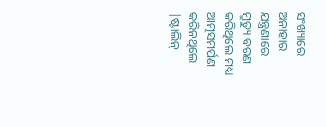ସଂଖ୍ୟାରେ ଅନାହାର ଯନ୍ତ୍ରଣାରେ ମ୍ରୁତ୍ୟୁ ବରଣ କରିଥିଲେ ମଧ୍ୟ ଆତ୍ମସମର୍ପଣ କରିନଥିଲେ |ଷ୍ଟାଲିନ୍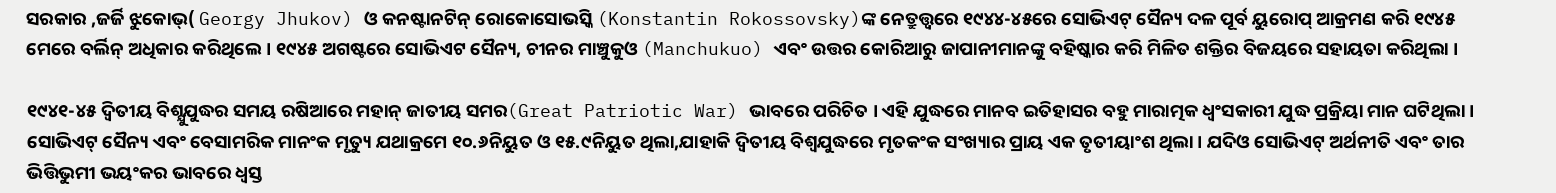ସରକାର ,ଜର୍ଜି ଝୁକୋଭ୍( Georgy Jhukov) ଓ କନଷ୍ଟାନଟିନ୍ ରୋକୋସୋଭସ୍କି (Konstantin Rokossovsky)ଙ୍କ ନେତ୍ରୁତ୍ତ୍ୱରେ ୧୯୪୪-୪୫ରେ ସୋଭିଏଟ୍ ସୈନ୍ୟ ଦଳ ପୂର୍ବ ୟୁରୋପ୍ ଆକ୍ରମଣ କରି ୧୯୪୫ ମେରେ ବର୍ଲିନ୍ ଅଧିକାର କରିଥିଲେ । ୧୯୪୫ ଅଗଷ୍ଟରେ ସୋଭିଏଟ ସୈନ୍ୟ, ଚୀନର ମାଞ୍ଚୁକୁଓ (Manchukuo) ଏବଂ ଉତ୍ତର କୋରିଆରୁ ଜାପାନୀମାନଙ୍କୁ ବହିଷ୍କାର କରି ମିଳିତ ଶକ୍ତିର ବିଜୟରେ ସହାୟତା କରିଥିଲା ।

୧୯୪୧-୪୫ ଦ୍ୱିତୀୟ ବିଶ୍ଯୁଯୁଦ୍ଧର ସମୟ ରଷିଆରେ ମହାନ୍ ଜାତୀୟ ସମର(Great Patriotic War) ଭାବରେ ପରିଚିତ । ଏହି ଯୁଦ୍ଧରେ ମାନବ ଇତିହାସର ବହୁ ମାରାତ୍ମକ ଧ୍ୱଂସକାରୀ ଯୁଦ୍ଧ ପ୍ରକ୍ରିୟା ମାନ ଘଟିଥିଲା । ସୋଭିଏଟ୍ ସୈନ୍ୟ ଏବଂ ବେସାମରିକ ମାନଂକ ମୃତ୍ୟୁ ଯଥାକ୍ରମେ ୧୦.୬ନିୟୁତ ଓ ୧୫.୯ନିୟୁତ ଥିଲା,ଯାହାକି ଦ୍ୱିତୀୟ ବିଶ୍ୱଯୁଦ୍ଧରେ ମୃତକଂକ ସଂଖ୍ୟାର ପ୍ରାୟ ଏକ ତୃତୀୟାଂଶ ଥିଲା । ଯଦିଓ ସୋଭିଏଟ୍ ଅର୍ଥନୀତି ଏବଂ ତାର ଭିତ୍ତିଭୁମୀ ଭୟଂକର ଭାବରେ ଧ୍ୱସ୍ତ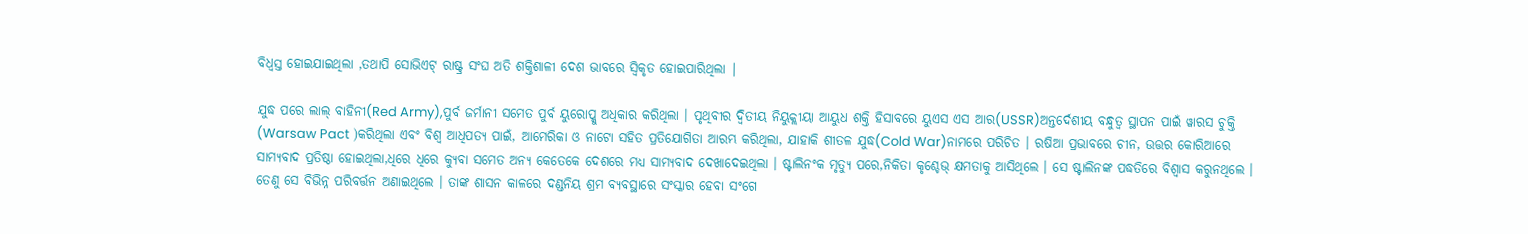ବିଧ୍ୱସ୍ତ ହୋଇଯାଇଥିଲା ,ତଥାପି ସୋଭିଏଟ୍ ରାଷ୍ଟ୍ର ସଂଘ ଅତି ଶକ୍ତିଶାଳୀ ଦେଶ ଭାବରେ ସ୍ୱିକୃତ ହୋଇପାରିଥିଲା |

ଯୁଦ୍ଧ ପରେ ଲାଲ୍ ବାହିନୀ(Red Army),ପୁର୍ବ ଜର୍ମାନୀ ସମେତ ପୁର୍ବ ୟୁରୋପ୍କୁ ଅଧିକାର କରିଥିଲା । ପୃଥିବୀର ଦ୍ୱିତୀୟ ନିୟୁକ୍ଲୀୟା ଆୟୁଧ ଶକ୍ତି ହିସାବରେ ୟୁଏସ ଏସ ଆର(USSR)ଅନ୍ତର୍ଦେଶୀୟ ବନ୍ଧୁତ୍ୱ ସ୍ଥାପନ ପାଇଁ ୱାରସ ଚୁକ୍ତି (Warsaw Pact )କରିଥିଲା ଏବଂ ବିଶ୍ୱ ଆଧିପତ୍ୟ ପାଇଁ, ଆମେରିକା ଓ ନାଟୋ ସହିତ ପ୍ରତିଯୋଗିତା ଆରମ୍ଭ କରିଥିଲା, ଯାହାକି ଶୀତଳ ଯୁଦ୍ଧ(Cold War)ନାମରେ ପରିଚିତ । ରଷିଆ ପ୍ରଭାବରେ ଚୀନ, ଉତ୍ତର କୋରିଆରେ ସାମ୍ୟବାଦ ପ୍ରତିଷ୍ଠା ହୋଇଥିଲା,ଧିରେ ଧିରେ କ୍ୟୁବା ସମେତ ଅନ୍ୟ କେତେକେ ଦେଶରେ ମଧ୍ୟ ସାମ୍ୟବାଦ ଦେଖାଦେଇଥିଲା । ଷ୍ଟାଲିନଂକ ମୃତ୍ୟୁ ପରେ,ନିକିତା କୃଶ୍ଚେଭ୍ କ୍ଷମତାକୁ ଆସିଥିଲେ । ସେ ଷ୍ଟାଲିନଙ୍କ ପଦ୍ଧତିରେ ବିଶ୍ୱାସ କରୁନଥିଲେ । ତେଣୁ ସେ ବିଭିନ୍ନ ପରିବର୍ତ୍ତନ ଅଣାଇଥିଲେ । ତାଙ୍କ ଶାସନ କାଳରେ ଦଣ୍ଡନିୟ ଶ୍ରମ ବ୍ୟବସ୍ଥାରେ ସଂସ୍କାର ହେବା ସଂଗେ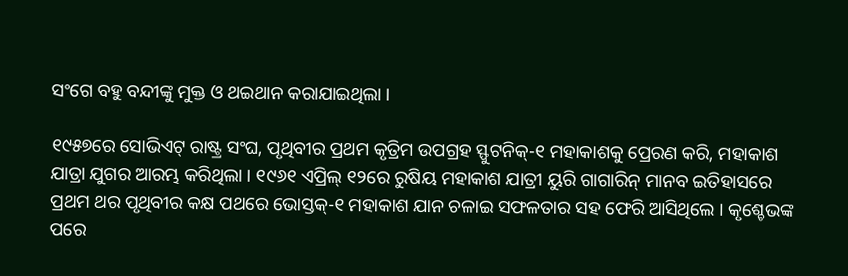ସଂଗେ ବହୁ ବନ୍ଦୀଙ୍କୁ ମୁକ୍ତ ଓ ଥଇଥାନ କରାଯାଇଥିଲା ।

୧୯୫୭ରେ ସୋଭିଏଟ୍ ରାଷ୍ଟ୍ର ସଂଘ, ପୃଥିବୀର ପ୍ରଥମ କୃତ୍ରିମ ଉପଗ୍ରହ ସ୍ଫୁଟନିକ୍-୧ ମହାକାଶକୁ ପ୍ରେରଣ କରି, ମହାକାଶ ଯାତ୍ରା ଯୁଗର ଆରମ୍ଭ କରିଥିଲା । ୧୯୬୧ ଏପ୍ରିଲ୍ ୧୨ରେ ରୁଷିୟ ମହାକାଶ ଯାତ୍ରୀ ୟୁରି ଗାଗାରିନ୍ ମାନବ ଇତିହାସରେ ପ୍ରଥମ ଥର ପୃଥିବୀର କକ୍ଷ ପଥରେ ଭୋସ୍ତକ୍-୧ ମହାକାଶ ଯାନ ଚଳାଇ ସଫଳତାର ସହ ଫେରି ଆସିଥିଲେ । କୃଶ୍ଚେଭଙ୍କ ପରେ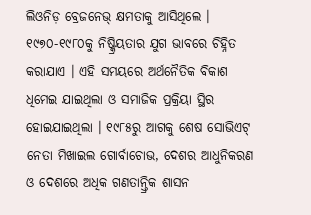ଲିଓନିଡ଼ ବ୍ରେଜନେଭ୍ କ୍ଷମତାକୁ ଆସିଥିଲେ । ୧୯୭୦-୧୯୮୦କୁ ନିଷ୍କ୍ରିୟତାର ଯୁଗ ଭାବରେ ଚିହ୍ନିତ କରାଯାଏ । ଏହି ସମୟରେ ଅର୍ଥନୈତିକ ବିକାଶ ଧିମେଇ ଯାଇଥିଲା ଓ ସମାଜିକ ପ୍ରକ୍ରିୟା ସ୍ଥିର ହୋଇଯାଇଥିଲା । ୧୯୮୫ରୁ ଆଗକୁ ଶେଷ ସୋଭିଏଟ୍ ନେତା ମିଖାଇଲ ଗୋର୍ବାଚୋଭ, ଦେଶର ଆଧୁନିକରଣ ଓ ଦେଶରେ ଅଧିକ ଗଣତାନ୍ତ୍ରିକ ଶାସନ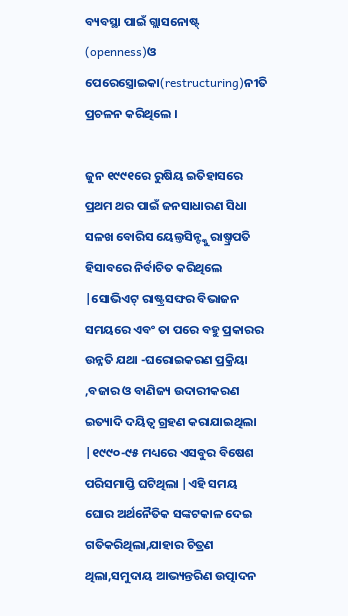ବ୍ୟବସ୍ଥା ପାଇଁ ଗ୍ଲାସନୋଷ୍ଟ୍ (openness)ଓ ପେରେସ୍ତ୍ରୋଇକା(restructuring)ନୀତି ପ୍ରଚଳନ କରିଥିଲେ ।

ଜୁନ ୧୯୯୧ରେ ରୁଷିୟ ଇତିହାସରେ ପ୍ରଥମ ଥର ପାଇଁ ଜନସାଧାରଣ ସିଧା ସଳଖ ବୋରିସ ୟେଲ୍ତସିନ୍ଙ୍କୁ ରାଷ୍ତ୍ରପତି ହିସାବରେ ନିର୍ବାଚିତ କରିଥିଲେ |ସୋଭିଏଟ୍ ରାଷ୍ଟ୍ରସଙ୍ଘର ବିଭାଜନ ସମୟରେ ଏବଂ ତା ପରେ ବହୁ ପ୍ରକାରର ଉନ୍ନତି ଯଥା -ଘରୋଇକରଣ ପ୍ରକ୍ରିୟା ,ବଜାର ଓ ବାଣିଜ୍ୟ ଉଦାରୀକରଣ ଇତ୍ୟାଦି ଦୟିତ୍ୱ ଗ୍ରହଣ କରାଯାଇଥିଲା |୧୯୯୦-୯୫ ମଧ୍ୟରେ ଏସବୁର ବିଷେଶ ପରିସମାପ୍ତି ଘଟିଥିଲା |ଏହି ସମୟ ଘୋର ଅର୍ଥନୈତିକ ସଙ୍କଟକାଳ ଦେଇ ଗତିକରିଥିଲା,ଯାହାର ଚିତ୍ରଣ ଥିଲା,ସମୁଦାୟ ଆଭ୍ୟନ୍ତରିଣ ଉତ୍ପାଦନ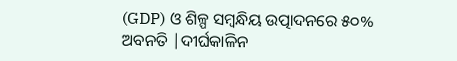(GDP) ଓ ଶିଳ୍ପ ସମ୍ବନ୍ଧିୟ ଉତ୍ପାଦନରେ ୫୦% ଅବନତି |ଦୀର୍ଘକାଳିନ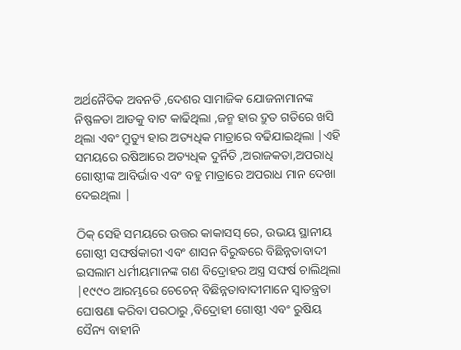ଅର୍ଥନୈତିକ ଅବନତି ,ଦେଶର ସାମାଜିକ ଯୋଜନାମାନଙ୍କ ନିଷ୍ଫଳତା ଆଡକୁ ବାଟ କାଢିଥିଲା ,ଜନ୍ମ ହାର ଦ୍ରୁତ ଗତିରେ ଖସି ଥିଲା ଏବଂ ମ୍ରୁତ୍ୟୁ ହାର ଅତ୍ୟଧିକ ମାତ୍ରାରେ ବଢିଯାଇଥିଲା |ଏହି ସମୟରେ ରଷିଆରେ ଅତ୍ୟଧିକ ଦୁର୍ନିତି ,ଅରାଜକତା,ଅପରାଧି ଗୋଷ୍ଠୀଙ୍କ ଆବିର୍ଭାବ ଏବଂ ବହୁ ମାତ୍ରାରେ ଅପରାଧ ମାନ ଦେଖା ଦେଇଥିଲା |

ଠିକ୍ ସେହି ସମୟରେ ଉତ୍ତର କାକାସସ୍ ରେ, ଉଭୟ ସ୍ଥାନୀୟ ଗୋଷ୍ଠୀ ସଙ୍ଘର୍ଷକାରୀ ଏବଂ ଶାସନ ବିରୁଦ୍ଧରେ ବିଛିନ୍ନତାବାଦୀ ଇସଲାମ ଧର୍ମୀୟମାନଙ୍କ ଗଣ ବିଦ୍ରୋହର ଅସ୍ତ୍ର ସଙ୍ଘର୍ଷ ଚାଲିଥିଲା |୧୯୯୦ ଆରମ୍ଭରେ ଚେଚେନ୍ ବିଛିନ୍ନତାବାଦୀମାନେ ସ୍ୱାତନ୍ତ୍ରତା ଘୋଷଣା କରିବା ପରଠାରୁ ,ବିଦ୍ରୋହୀ ଗୋଷ୍ଠୀ ଏବଂ ରୁଷିୟ ସୈନ୍ୟ ବାହୀନି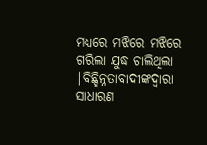ମଧ୍ୟରେ ମଝିରେ ମଝିରେ ଗରିଲା ଯୁଦ୍ଧ ଚାଲିଥିଲା |ବିଛ୍ହିନ୍ନତାବାଦୀଙ୍କଦ୍ୱାରା ସାଧାରଣ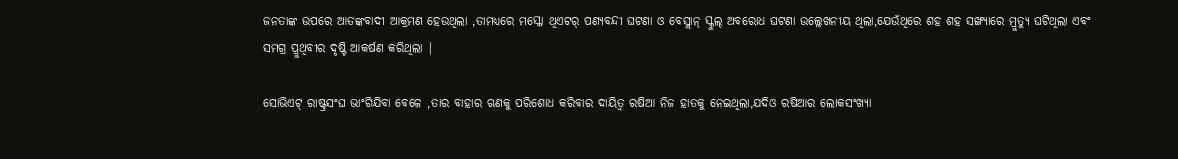ଜନତାଙ୍କ ଉପରେ ଆତଙ୍କବାଦୀ ଆକ୍ରମଣ ହେଉଥିଲା ,ତାମଧ୍ୟରେ ମସ୍କୋ ଥିଏଟର୍ ପଣ୍ୟବନ୍ଦୀ ଘଟଣା ଓ ବେସ୍ଲାନ୍ ସ୍କୁଲ୍ ଅବରୋଧ ଘଟଣା ଉଲ୍ଲେଖନୀୟ ଥିଲା,ଯେଉଁଥିରେ ଶହ ଶହ ସଙ୍ଖ୍ୟାରେ ମ୍ରୁତ୍ୟୁ ଘଟିଥିଲା ଏବଂ ସମଗ୍ର ପ୍ରୁଥିବୀର ଦୃଷ୍ଟି ଆକର୍ଷଣ କରିଥିଲା |

ସୋଭିଏଟ୍ ରାଷ୍ଟ୍ରସଂଘ ଭାଂଗିଯିବା ବେଳେ ,ତାର ବାହାର ଋଣକୁ ପରିଶୋଧ କରିବାର ଦାୟିତ୍ୱ ରଷିଆ ନିଜ ହାତକୁ ନେଇଥିଲା,ଯଦିଓ ରଷିଆର ଲୋକସଂଖ୍ୟା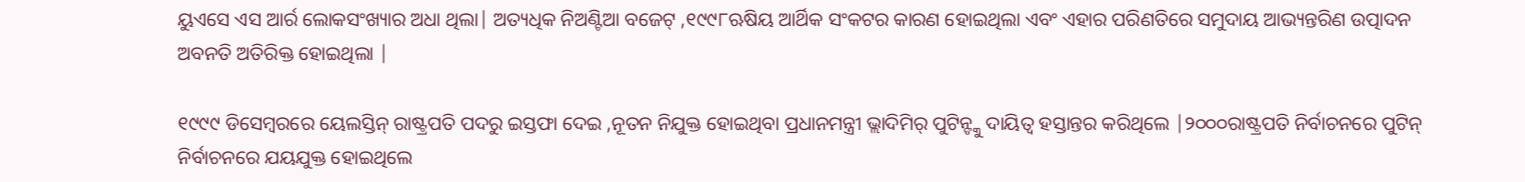ୟୁଏସେ ଏସ ଆର୍ର ଲୋକସଂଖ୍ୟାର ଅଧା ଥିଲା| ଅତ୍ୟଧିକ ନିଅଣ୍ଟିଆ ବଜେଟ୍ ,୧୯୯୮ଋଷିୟ ଆର୍ଥିକ ସଂକଟର କାରଣ ହୋଇଥିଲା ଏବଂ ଏହାର ପରିଣତିରେ ସମୁଦାୟ ଆଭ୍ୟନ୍ତରିଣ ଉତ୍ପାଦନ ଅବନତି ଅତିରିକ୍ତ ହୋଇଥିଲା |

୧୯୯୯ ଡିସେମ୍ବରରେ ୟେଲସ୍ତିନ୍ ରାଷ୍ଟ୍ରପତି ପଦରୁ ଇସ୍ତଫା ଦେଇ ,ନୂତନ ନିଯୁକ୍ତ ହୋଇଥିବା ପ୍ରଧାନମନ୍ତ୍ରୀ ଭ୍ଲାଦିମିର୍ ପୁଟିନ୍ଙ୍କୁ ଦାୟିତ୍ୱ ହସ୍ତାନ୍ତର କରିଥିଲେ |୨୦୦୦ରାଷ୍ଟ୍ରପତି ନିର୍ବାଚନରେ ପୁଟିନ୍ ନିର୍ବାଚନରେ ଯୟଯୁକ୍ତ ହୋଇଥିଲେ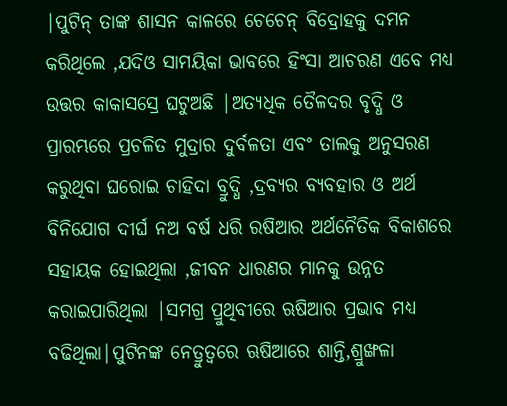|ପୁଟିନ୍ ତାଙ୍କ ଶାସନ କାଳରେ ଚେଚେନ୍ ବିଦ୍ରୋହକୁ ଦମନ କରିଥିଲେ ,ଯଦିଓ ସାମୟିକା ଭାବରେ ହିଂସା ଆଚରଣ ଏବେ ମଧ୍ୟ ଉତ୍ତର କାକାସସ୍ରେ ଘଟୁଅଛି |ଅତ୍ୟଧିକ ତୈଳଦର ବୃଦ୍ଧି ଓ ପ୍ରାରମ୍ଭରେ ପ୍ରଚଳିତ ମୁଦ୍ରାର ଦୁର୍ବଳତା ଏବଂ ତାଲକୁ ଅନୁସରଣ କରୁଥିବା ଘରୋଇ ଚାହିଦା ବ୍ରୁଦ୍ଧି ,ଦ୍ରବ୍ୟର ବ୍ୟବହାର ଓ ଅର୍ଥ ବିନିଯୋଗ ଦୀର୍ଘ ନଅ ବର୍ଷ ଧରି ରଷିଆର ଅର୍ଥନୈତିକ ବିକାଶରେ ସହାୟକ ହୋଇଥିଲା ,ଜୀବନ ଧାରଣର ମାନକୁ ଉନ୍ନତ କରାଇପାରିଥିଲା |ସମଗ୍ର ପ୍ରୁଥିବୀରେ ଋଷିଆର ପ୍ରଭାବ ମଧ୍ୟ ବଢିଥିଲା|ପୁଟିନଙ୍କ ନେତ୍ରୁତ୍ୱରେ ଋଷିଆରେ ଶାନ୍ତି,ଶ୍ରୁଙ୍ଖଳା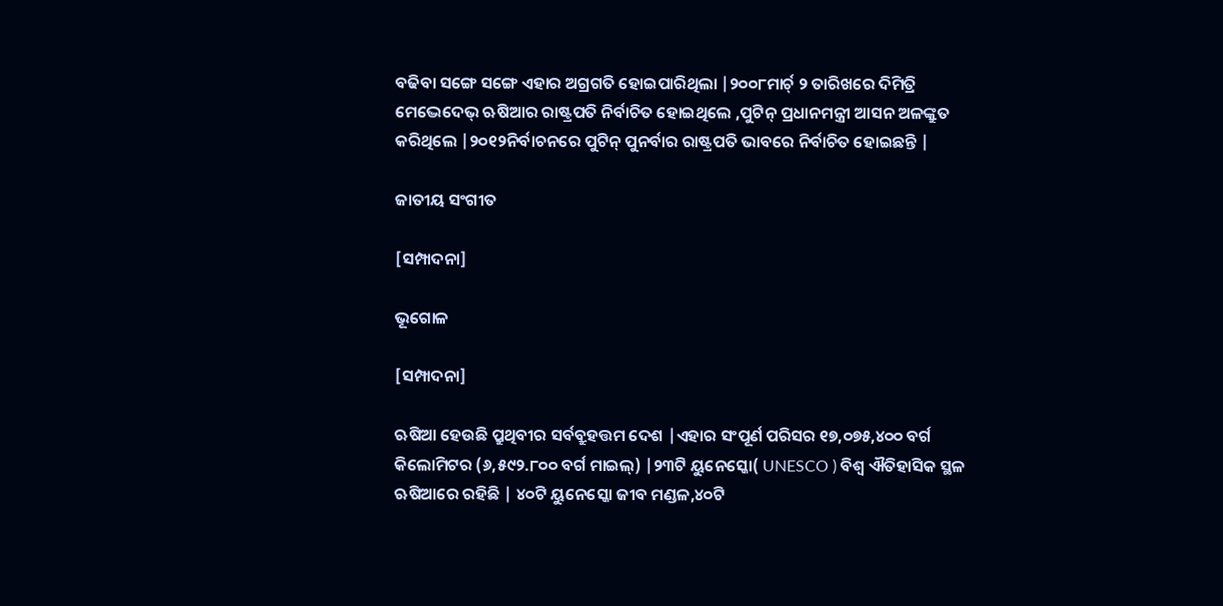ବଢିବା ସଙ୍ଗେ ସଙ୍ଗେ ଏହାର ଅଗ୍ରଗତି ହୋଇପାରିଥିଲା |୨୦୦୮ମାର୍ଚ୍ ୨ ତାରିଖରେ ଦିମିତ୍ରି ମେଦ୍ଭେଦେଭ୍ ଋଷିଆର ରାଷ୍ଟ୍ରପତି ନିର୍ବାଚିତ ହୋଇଥିଲେ ,ପୁଟିନ୍ ପ୍ରଧାନମନ୍ତ୍ରୀ ଆସନ ଅଳଙ୍କ୍ରୁତ କରିଥିଲେ |୨୦୧୨ନିର୍ବାଚନରେ ପୁଟିନ୍ ପୁନର୍ବାର ରାଷ୍ଟ୍ରପତି ଭାବରେ ନିର୍ବାଚିତ ହୋଇଛନ୍ତି |

ଜାତୀୟ ସଂଗୀତ

[ସମ୍ପାଦନା]

ଭୂଗୋଳ

[ସମ୍ପାଦନା]

ଋଷିଆ ହେଉଛି ପ୍ରୁଥିବୀର ସର୍ବବ୍ରୁହତ୍ତମ ଦେଶ |ଏହାର ସଂପୂର୍ଣ ପରିସର ୧୭,୦୭୫,୪୦୦ ବର୍ଗ କିଲୋମିଟର (୬,୫୯୨.୮୦୦ ବର୍ଗ ମାଇଲ୍) |୨୩ଟି ୟୁନେସ୍କୋ( UNESCO ) ବିଶ୍ୱ ଐତିହାସିକ ସ୍ଥଳ ଋଷିଆରେ ରହିଛି | ୪୦ଟି ୟୁନେସ୍କୋ ଜୀବ ମଣ୍ଡଳ,୪୦ଟି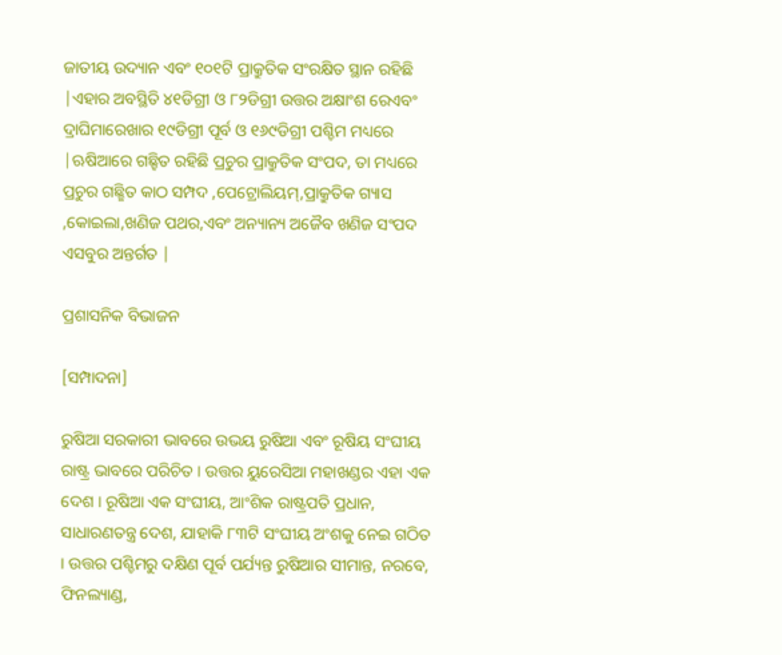ଜାତୀୟ ଉଦ୍ୟାନ ଏବଂ ୧୦୧ଟି ପ୍ରାକ୍ରୁତିକ ସଂରକ୍ଷିତ ସ୍ଥାନ ରହିଛି |ଏହାର ଅବସ୍ଥିତି ୪୧ଡିଗ୍ରୀ ଓ ୮୨ଡିଗ୍ରୀ ଉତ୍ତର ଅକ୍ଷାଂଶ ରେଏବଂ ଦ୍ରାଘିମାରେଖାର ୧୯ଡିଗ୍ରୀ ପୂର୍ବ ଓ ୧୬୯ଡିଗ୍ରୀ ପଶ୍ଚିମ ମଧ୍ୟରେ |ଋଷିଆରେ ଗଛ୍ହିତ ରହିଛି ପ୍ରଚୁର ପ୍ରାକ୍ରୁତିକ ସଂପଦ, ତା ମଧ୍ୟରେ ପ୍ରଚୁର ଗଛ୍ଛିତ କାଠ ସମ୍ପଦ ,ପେଟ୍ରୋଲିୟମ୍,ପ୍ରାକ୍ରୁତିକ ଗ୍ୟାସ ,କୋଇଲା,ଖଣିଜ ପଥର,ଏବଂ ଅନ୍ୟାନ୍ୟ ଅଜୈବ ଖଣିଜ ସଂପଦ ଏସବୁର ଅନ୍ତର୍ଗତ |

ପ୍ରଶାସନିକ ବିଭାଜନ

[ସମ୍ପାଦନା]

ରୁଷିଆ ସରକାରୀ ଭାବରେ ଉଭୟ ରୁଷିଆ ଏବଂ ରୂଷିୟ ସଂଘୀୟ ରାଷ୍ଟ୍ର ଭାବରେ ପରିଚିତ । ଉତ୍ତର ୟୁରେସିଆ ମହାଖଣ୍ଡର ଏହା ଏକ ଦେଶ । ରୂଷିଆ ଏକ ସଂଘୀୟ, ଆଂଶିକ ରାଷ୍ଟ୍ରପତି ପ୍ରଧାନ, ସାଧାରଣତନ୍ତ୍ର ଦେଶ, ଯାହାକି ୮୩ଟି ସଂଘୀୟ ଅଂଶକୁ ନେଇ ଗଠିତ । ଉତ୍ତର ପଶ୍ଚିମରୁ ଦକ୍ଷିଣ ପୂର୍ବ ପର୍ଯ୍ୟନ୍ତ ରୁଷିଆର ସୀମାନ୍ତ, ନରବେ, ଫିନଲ୍ୟାଣ୍ଡ,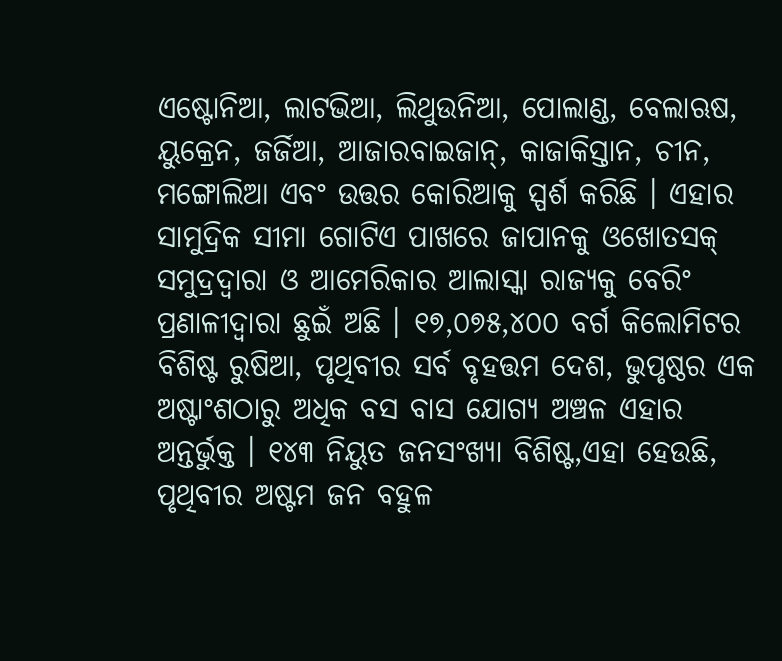ଏଷ୍ଟୋନିଆ, ଲାଟଭିଆ, ଲିଥୁଉନିଆ, ପୋଲାଣ୍ଡ, ବେଲାଋଷ, ୟୁକ୍ରେନ, ଜର୍ଜିଆ, ଆଜାରବାଇଜାନ୍, କାଜାକିସ୍ତାନ, ଚୀନ, ମଙ୍ଗୋଲିଆ ଏବଂ ଉତ୍ତର କୋରିଆକୁ ସ୍ପର୍ଶ କରିଛି । ଏହାର ସାମୁଦ୍ରିକ ସୀମା ଗୋଟିଏ ପାଖରେ ଜାପାନକୁ ଓଖୋତସକ୍ ସମୁଦ୍ରଦ୍ୱାରା ଓ ଆମେରିକାର ଆଲାସ୍କା ରାଜ୍ୟକୁ ବେରିଂ ପ୍ରଣାଳୀଦ୍ୱାରା ଛୁଇଁ ଅଛି । ୧୭,୦୭୫,୪୦୦ ବର୍ଗ କିଲୋମିଟର ବିଶିଷ୍ଟ ରୁଷିଆ, ପୃଥିବୀର ସର୍ବ ବୃହତ୍ତମ ଦେଶ, ଭୁପୃଷ୍ଠର ଏକ ଅଷ୍ଟାଂଶଠାରୁ ଅଧିକ ବସ ବାସ ଯୋଗ୍ୟ ଅଞ୍ଚଳ ଏହାର ଅନ୍ତର୍ଭୁକ୍ତ । ୧୪୩ ନିୟୁତ ଜନସଂଖ୍ୟା ବିଶିଷ୍ଟ,ଏହା ହେଉଛି, ପୃଥିବୀର ଅଷ୍ଟମ ଜନ ବହୁଳ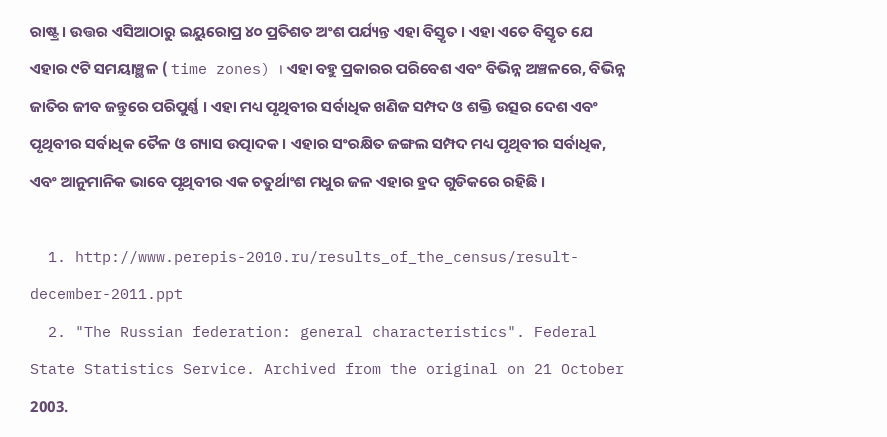ରାଷ୍ଟ୍ର । ଉତ୍ତର ଏସିଆଠାରୁ ଇୟୁରୋପ୍ର ୪୦ ପ୍ରତିଶତ ଅଂଶ ପର୍ଯ୍ୟନ୍ତ ଏହା ବିସ୍ତୃତ । ଏହା ଏତେ ବିସ୍ତୃତ ଯେ ଏହାର ୯ଟି ସମୟାଞ୍ଛଳ ( time zones) । ଏହା ବହୁ ପ୍ରକାରର ପରିବେଶ ଏବଂ ବିଭିନ୍ନ ଅଞ୍ଚଳରେ, ବିଭିନ୍ନ ଜାତିର ଜୀବ ଜନ୍ତୁରେ ପରିପୁର୍ଣ୍ଣ । ଏହା ମଧ୍ୟ ପୃଥିବୀର ସର୍ବାଧିକ ଖଣିଜ ସମ୍ପଦ ଓ ଶକ୍ତି ଉତ୍ସର ଦେଶ ଏବଂ ପୃଥିବୀର ସର୍ବାଧିକ ତୈଳ ଓ ଗ୍ୟାସ ଉତ୍ପାଦକ । ଏହାର ସଂରକ୍ଷିତ ଜଙ୍ଗଲ ସମ୍ପଦ ମଧ୍ୟ ପୃଥିବୀର ସର୍ବାଧିକ, ଏବଂ ଆନୁମାନିକ ଭାବେ ପୃଥିବୀର ଏକ ଚତୁର୍ଥାଂଶ ମଧୁର ଜଳ ଏହାର ହ୍ରଦ ଗୁଡିକରେ ରହିଛି ।

  1. http://www.perepis-2010.ru/results_of_the_census/result-december-2011.ppt
  2. "The Russian federation: general characteristics". Federal State Statistics Service. Archived from the original on 21 October 2003.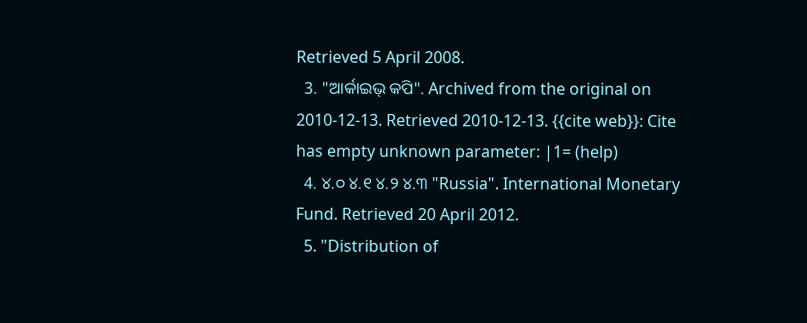Retrieved 5 April 2008.
  3. "ଆର୍କାଇଭ୍ କପି". Archived from the original on 2010-12-13. Retrieved 2010-12-13. {{cite web}}: Cite has empty unknown parameter: |1= (help)
  4. ୪.୦ ୪.୧ ୪.୨ ୪.୩ "Russia". International Monetary Fund. Retrieved 20 April 2012.
  5. "Distribution of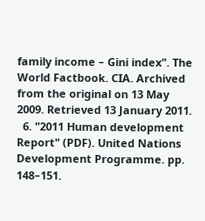family income – Gini index". The World Factbook. CIA. Archived from the original on 13 May 2009. Retrieved 13 January 2011.
  6. "2011 Human development Report" (PDF). United Nations Development Programme. pp. 148–151.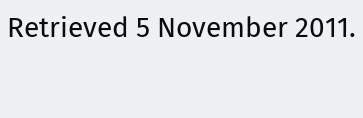Retrieved 5 November 2011.